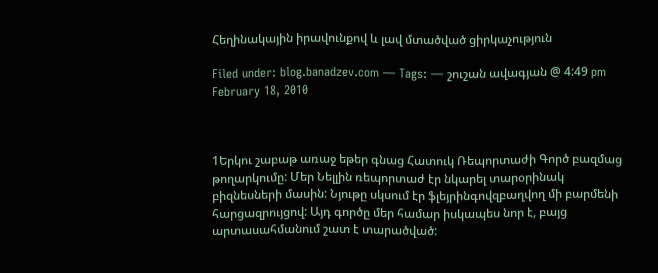Հեղինակային իրավունքով և լավ մտածված ցիրկաչություն

Filed under: blog.banadzev.com — Tags: — շուշան ավագյան @ 4:49 pm February 18, 2010



1Երկու շաբաթ առաջ եթեր գնաց Հատուկ Ռեպորտաժի Գործ բազմաց թողարկումը: Մեր Նելլին ռեպորտաժ էր նկարել տարօրինակ բիզնեսների մասին: Նյութը սկսում էր ֆլեյրինգովզբաղվող մի բարմենի հարցազրույցով: Այդ գործը մեր համար իսկապես նոր է, բայց արտասահմանում շատ է տարածված: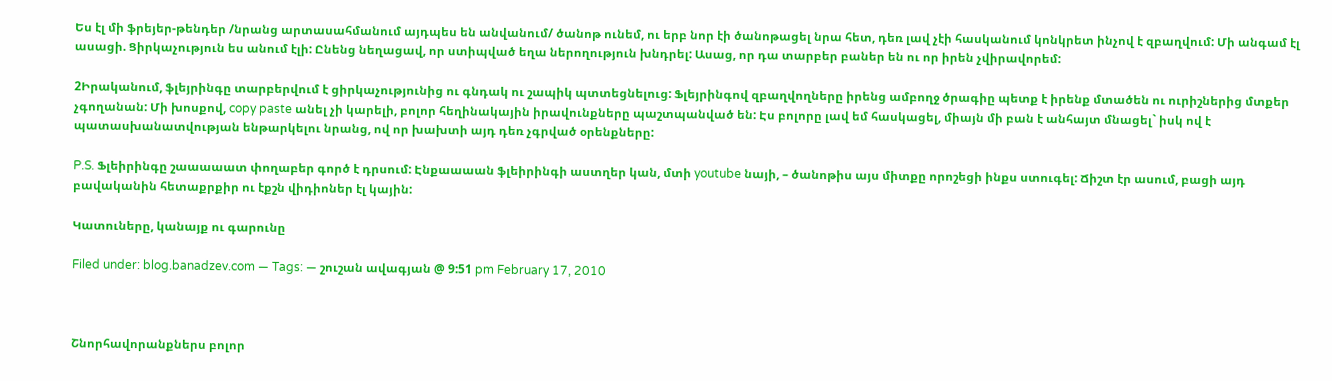Ես էլ մի ֆրեյեր-թենդեր /նրանց արտասահմանում այդպես են անվանում/ ծանոթ ունեմ, ու երբ նոր էի ծանոթացել նրա հետ, դեռ լավ չէի հասկանում կոնկրետ ինչով է զբաղվում: Մի անգամ էլ ասացի. Ցիրկաչություն ես անում էլի: Ընենց նեղացավ, որ ստիպված եղա ներողություն խնդրել: Ասաց, որ դա տարբեր բաներ են ու որ իրեն չվիրավորեմ:

2Իրականում, ֆլեյրինգը տարբերվում է ցիրկաչությունից ու գնդակ ու շապիկ պտտեցնելուց: Ֆլեյրինգով զբաղվողները իրենց ամբողջ ծրագիը պետք է իրենք մտածեն ու ուրիշներից մտքեր չգողանան: Մի խոսքով, copy paste անել չի կարելի, բոլոր հեղինակային իրավունքները պաշտպանված են: Էս բոլորը լավ եմ հասկացել, միայն մի բան է անհայտ մնացել` իսկ ով է պատասխանատվության ենթարկելու նրանց, ով որ խախտի այդ դեռ չգրված օրենքները:

P.S. Ֆլեիրինգը շաաաաատ փողաբեր գործ է դրսում: Էնքաաաան ֆլեիրինգի աստղեր կան, մտի youtube նայի, – ծանոթիս այս միտքը որոշեցի ինքս ստուգել: Ճիշտ էր ասում, բացի այդ բավականին հետաքրքիր ու էքշն վիդիոներ էլ կային:

Կատուները, կանայք ու գարունը

Filed under: blog.banadzev.com — Tags: — շուշան ավագյան @ 9:51 pm February 17, 2010



Շնորհավորանքներս բոլոր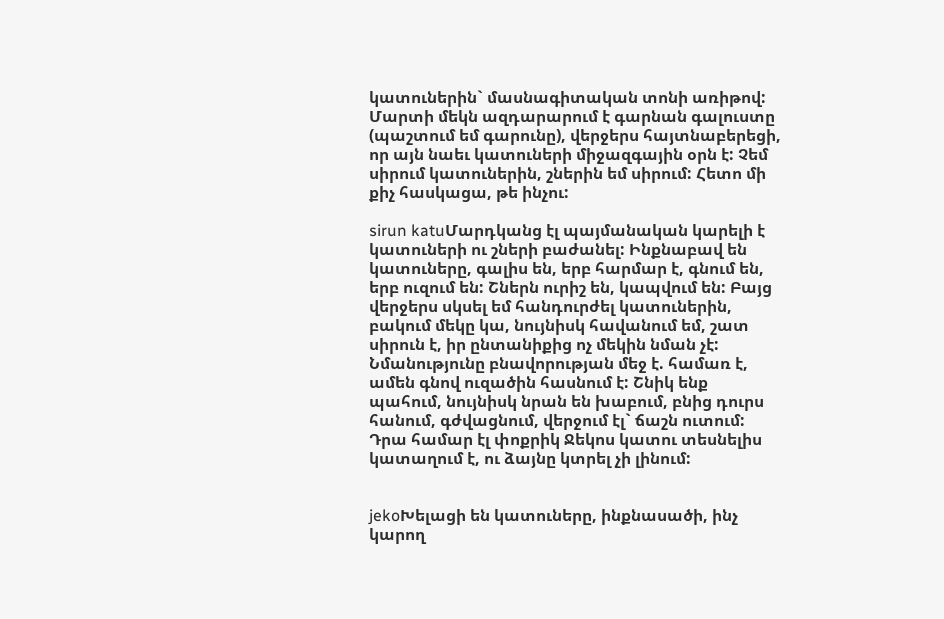կատուներին` մասնագիտական տոնի առիթով: Մարտի մեկն ազդարարում է գարնան գալուստը (պաշտում եմ գարունը), վերջերս հայտնաբերեցի, որ այն նաեւ կատուների միջազգային օրն է: Չեմ սիրում կատուներին, շներին եմ սիրում: Հետո մի քիչ հասկացա, թե ինչու:

sirun katuՄարդկանց էլ պայմանական կարելի է կատուների ու շների բաժանել: Ինքնաբավ են կատուները, գալիս են, երբ հարմար է, գնում են, երբ ուզում են: Շներն ուրիշ են, կապվում են: Բայց վերջերս սկսել եմ հանդուրժել կատուներին, բակում մեկը կա, նույնիսկ հավանում եմ, շատ սիրուն է, իր ընտանիքից ոչ մեկին նման չէ: Նմանությունը բնավորության մեջ է. համառ է, ամեն գնով ուզածին հասնում է: Շնիկ ենք պահում, նույնիսկ նրան են խաբում, բնից դուրս հանում, գժվացնում, վերջում էլ` ճաշն ուտում: Դրա համար էլ փոքրիկ Ջեկոս կատու տեսնելիս կատաղում է, ու ձայնը կտրել չի լինում:


jekoԽելացի են կատուները, ինքնասածի, ինչ կարող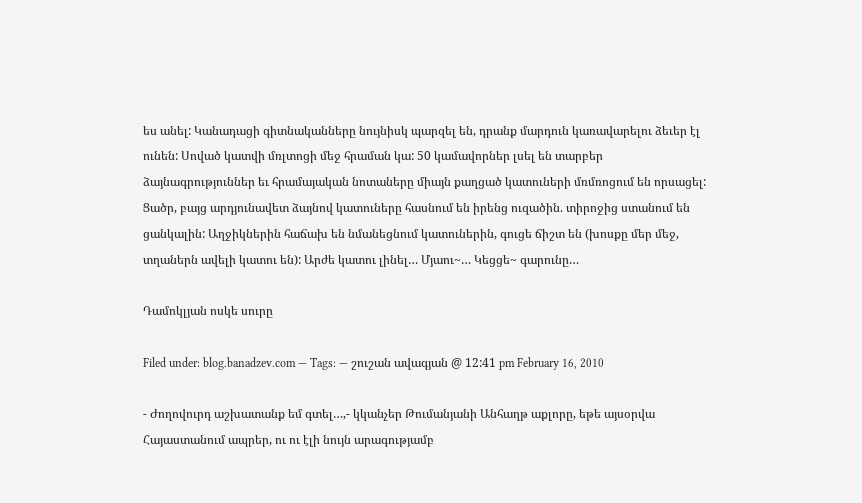ես անել: Կանադացի գիտնականները նույնիսկ պարզել են, դրանք մարդուն կառավարելու ձեւեր էլ ունեն: Սոված կատվի մռլտոցի մեջ հրաման կա: 50 կամավորներ լսել են տարբեր ձայնագրություններ եւ հրամայական նոտաները միայն քաղցած կատուների մռմռոցում են որսացել: Ցածր, բայց արդյունավետ ձայնով կատուները հասնում են իրենց ուզածին. տիրոջից ստանում են ցանկալին: Աղջիկներին հաճախ են նմանեցնում կատուներին, գուցե ճիշտ են (խոսքը մեր մեջ, տղաներն ավելի կատու են): Արժե կատու լինել… Մյաու~… Կեցցե~ գարունը…

Դամոկլյան ոսկե սուրը

Filed under: blog.banadzev.com — Tags: — շուշան ավագյան @ 12:41 pm February 16, 2010

- Ժողովուրդ աշխատանք եմ գտել…,- կկանչեր Թումանյանի Անհաղթ աքլորը, եթե այսօրվա Հայաստանում ապրեր, ու ու էլի նույն արագությամբ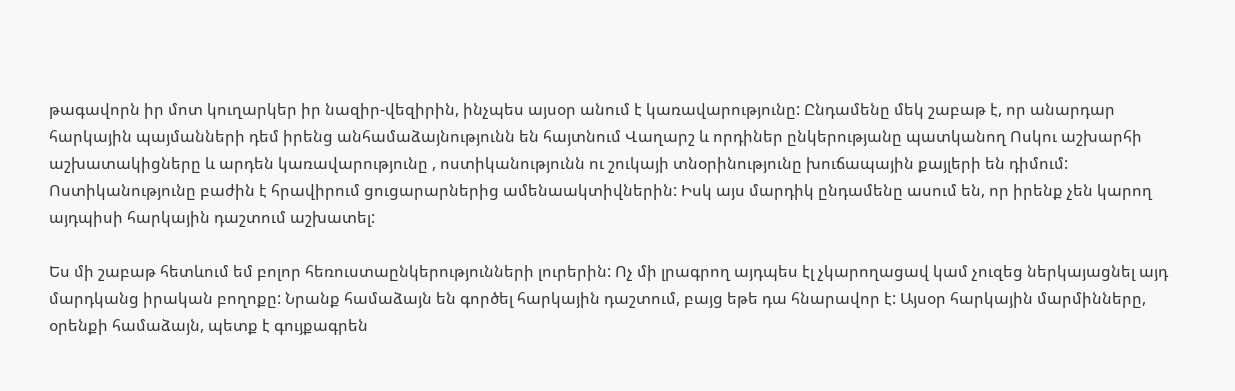թագավորն իր մոտ կուղարկեր իր նազիր-վեզիրին, ինչպես այսօր անում է կառավարությունը: Ընդամենը մեկ շաբաթ է, որ անարդար հարկային պայմանների դեմ իրենց անհամաձայնությունն են հայտնում Վաղարշ և որդիներ ընկերությանը պատկանող Ոսկու աշխարհի աշխատակիցները և արդեն կառավարությունը , ոստիկանությունն ու շուկայի տնօրինությունը խուճապային քայլերի են դիմում: Ոստիկանությունը բաժին է հրավիրում ցուցարարներից ամենաակտիվներին: Իսկ այս մարդիկ ընդամենը ասում են, որ իրենք չեն կարող այդպիսի հարկային դաշտում աշխատել:

Ես մի շաբաթ հետևում եմ բոլոր հեռուստաընկերությունների լուրերին: Ոչ մի լրագրող այդպես էլ չկարողացավ կամ չուզեց ներկայացնել այդ մարդկանց իրական բողոքը: Նրանք համաձայն են գործել հարկային դաշտում, բայց եթե դա հնարավոր է: Այսօր հարկային մարմինները, օրենքի համաձայն, պետք է գույքագրեն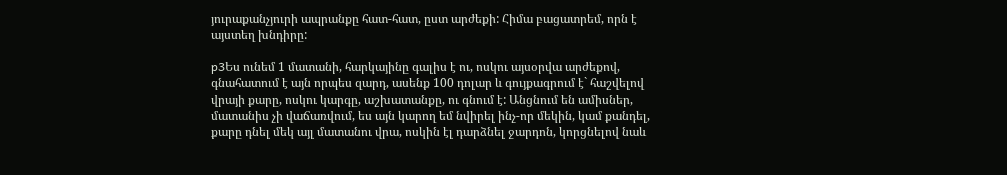յուրաքանչյուրի ապրանքը հատ-հատ, ըստ արժեքի: Հիմա բացատրեմ, որն է այստեղ խնդիրը:

p3Ես ունեմ 1 մատանի, հարկայինը գալիս է ու, ոսկու այսօրվա արժեքով, գնահատում է այն որպես զարդ, ասենք 100 դոլար և գույքագրում է` հաշվելով վրայի քարը, ոսկու կարգը, աշխատանքը, ու գնում է: Անցնում են ամիսներ, մատանիս չի վաճառվում, ես այն կարող եմ նվիրել ինչ-որ մեկին, կամ քանդել, քարը դնել մեկ այլ մատանու վրա, ոսկին էլ դարձնել ջարդոն, կորցնելով նաև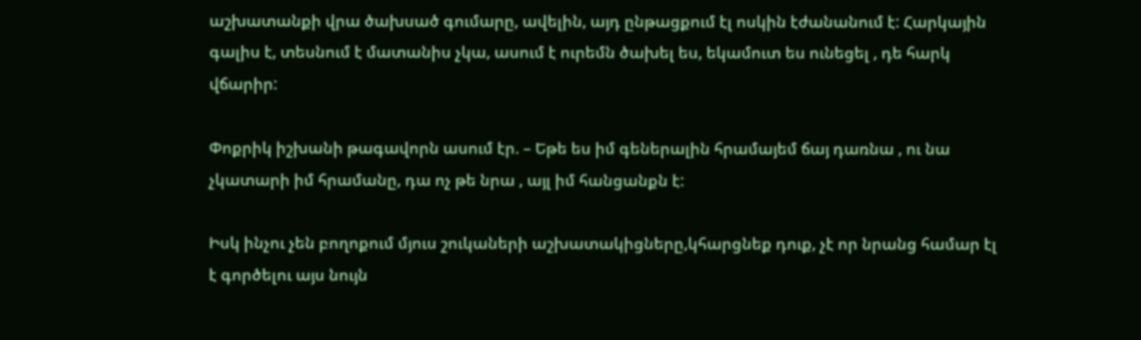աշխատանքի վրա ծախսած գումարը, ավելին, այդ ընթացքում էլ ոսկին էժանանում է: Հարկային գալիս է, տեսնում է մատանիս չկա, ասում է ուրեմն ծախել ես, եկամուտ ես ունեցել , դե հարկ վճարիր:

Փոքրիկ իշխանի թագավորն ասում էր. – Եթե ես իմ գեներալին հրամայեմ ճայ դառնա , ու նա չկատարի իմ հրամանը, դա ոչ թե նրա , այլ իմ հանցանքն է:

Իսկ ինչու չեն բողոքում մյուս շուկաների աշխատակիցները,կհարցնեք դուք, չէ որ նրանց համար էլ է գործելու այս նույն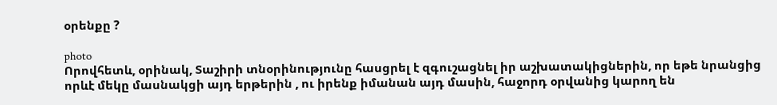օրենքը ?

photo
Որովհետև, օրինակ, Տաշիրի տնօրինությունը հասցրել է զգուշացնել իր աշխատակիցներին, որ եթե նրանցից որևէ մեկը մասնակցի այդ երթերին , ու իրենք իմանան այդ մասին, հաջորդ օրվանից կարող են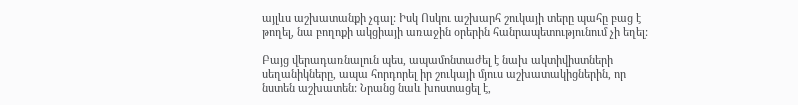այլևս աշխատանքի չգալ: Իսկ Ոսկու աշխարհ շուկայի տերը պահը բաց է թողել, նա բողոքի ակցիայի առաջին օրերին հանրապետությունում չի եղել:

Բայց վերադառնալուն պես, ապամոնտաժել է նախ ակտիվիստների սեղանիկները, ապա հորդորել իր շուկայի մյուս աշխատակիցներին, որ նստեն աշխատեն: Նրանց նաև խոստացել է,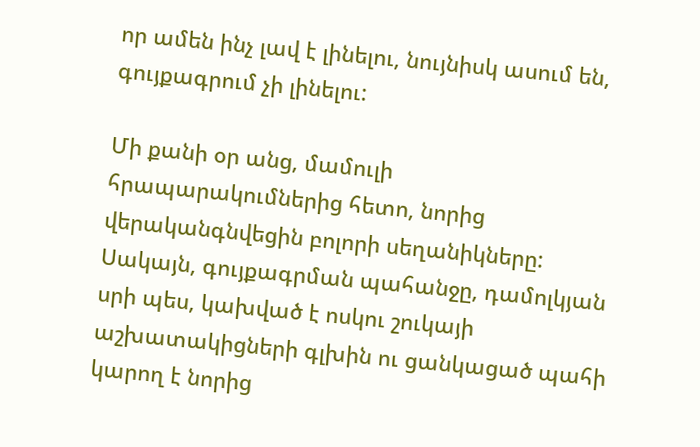որ ամեն ինչ լավ է լինելու, նույնիսկ ասում են, գույքագրում չի լինելու:

Մի քանի օր անց, մամուլի հրապարակումներից հետո, նորից վերականգնվեցին բոլորի սեղանիկները: Սակայն, գույքագրման պահանջը, դամոլկյան սրի պես, կախված է ոսկու շուկայի աշխատակիցների գլխին ու ցանկացած պահի կարող է նորից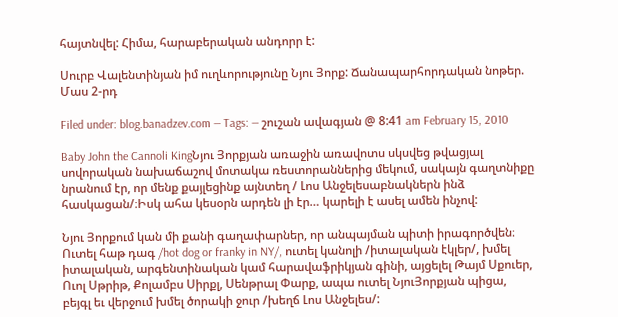հայտնվել: Հիմա, հարաբերական անդորր է:

Սուրբ Վալենտինյան իմ ուղևորությունը Նյու Յորք: Ճանապարհորդական նոթեր. Մաս 2-րդ

Filed under: blog.banadzev.com — Tags: — շուշան ավագյան @ 8:41 am February 15, 2010

Baby John the Cannoli KingՆյու Յորքյան առաջին առավոտս սկսվեց թվացյալ սովորական նախաճաշով մոտակա ռեստորաններից մեկում, սակայն գաղտնիքը նրանում էր, որ մենք քայլեցինք այնտեղ / Լոս Անջելեսաբնակներն ինձ հասկացան/։Իսկ ահա կեսօրն արդեն լի էր… կարելի է ասել ամեն ինչով:

Նյու Յորքում կան մի քանի գաղափարներ, որ անպայման պիտի իրագործվեն։ Ուտել հաթ դագ /hot dog or franky in NY/, ուտել կանոլի /իտալական էկլեր/, խմել իտալական, արգենտինական կամ հարավաֆրիկյան գինի, այցելել Թայմ Սքուեր, Ուոլ Սթրիթ, Քոլամբս Սիրքլ, Սենթրալ Փարք, ապա ուտել ՆյուՅորքյան պիցա, բեյգլ եւ վերջում խմել ծորակի ջուր /խեղճ Լոս Անջելես/: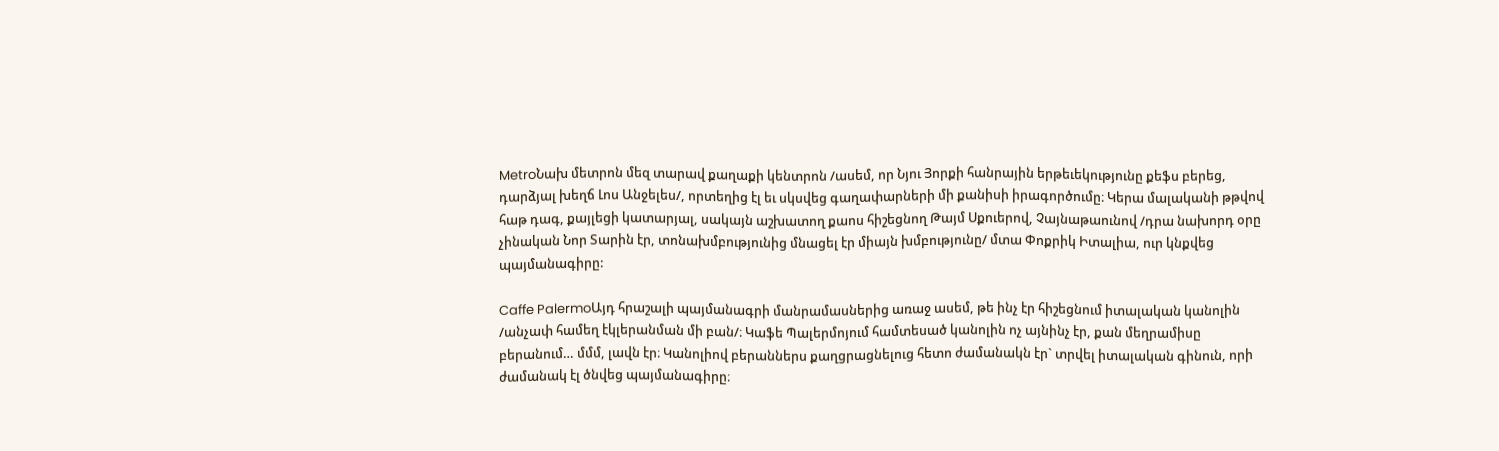MetroՆախ մետրոն մեզ տարավ քաղաքի կենտրոն /ասեմ, որ Նյու Յորքի հանրային երթեւեկությունը քեֆս բերեց, դարձյալ խեղճ Լոս Անջելես/, որտեղից էլ եւ սկսվեց գաղափարների մի քանիսի իրագործումը։ Կերա մալականի թթվով հաթ դագ, քայլեցի կատարյալ, սակայն աշխատող քաոս հիշեցնող Թայմ Սքուերով, Չայնաթաունով /դրա նախորդ օրը չինական Նոր Տարին էր, տոնախմբությունից մնացել էր միայն խմբությունը/ մտա Փոքրիկ Իտալիա, ուր կնքվեց պայմանագիրը:

Caffe PalermoԱյդ հրաշալի պայմանագրի մանրամասներից առաջ ասեմ, թե ինչ էր հիշեցնում իտալական կանոլին /անչափ համեղ էկլերանման մի բան/։ Կաֆե Պալերմոյում համտեսած կանոլին ոչ այնինչ էր, քան մեղրամիսը բերանում… մմմ, լավն էր։ Կանոլիով բերաններս քաղցրացնելուց հետո ժամանակն էր` տրվել իտալական գինուն, որի ժամանակ էլ ծնվեց պայմանագիրը։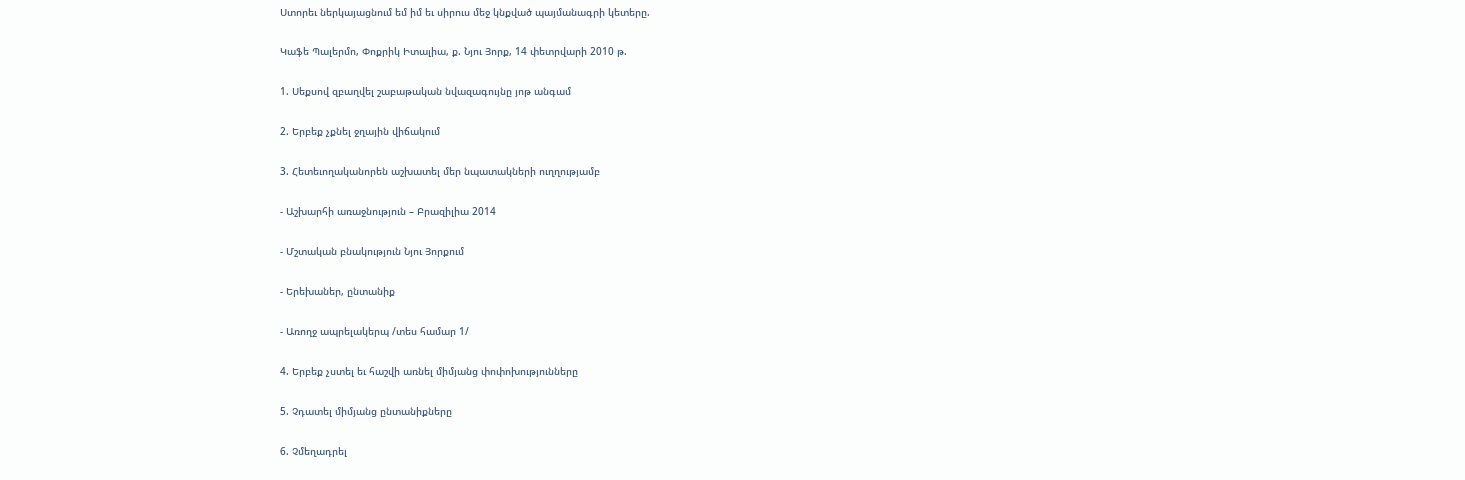Ստորեւ ներկայացնում եմ իմ եւ սիրուս մեջ կնքված պայմանագրի կետերը.

Կաֆե Պալերմո, Փոքրիկ Իտալիա, ք. Նյու Յորք, 14 փետրվարի 2010 թ.

1. Սեքսով զբաղվել շաբաթական նվազագույնը յոթ անգամ

2. Երբեք չքնել ջղային վիճակում

3. Հետեւողականորեն աշխատել մեր նպատակների ուղղությամբ

- Աշխարհի առաջնություն – Բրազիլիա 2014

- Մշտական բնակություն Նյու Յորքում

- Երեխաներ, ընտանիք

- Առողջ ապրելակերպ /տես համար 1/

4. Երբեք չստել եւ հաշվի առնել միմյանց փոփոխությունները

5. Չդատել միմյանց ընտանիքները

6. Չմեղադրել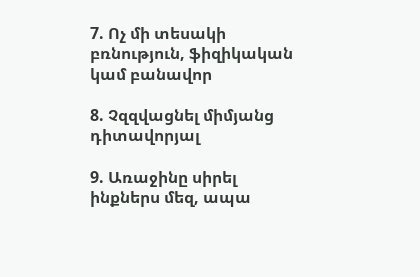7. Ոչ մի տեսակի բռնություն, ֆիզիկական կամ բանավոր

8. Չզզվացնել միմյանց դիտավորյալ

9. Առաջինը սիրել ինքներս մեզ, ապա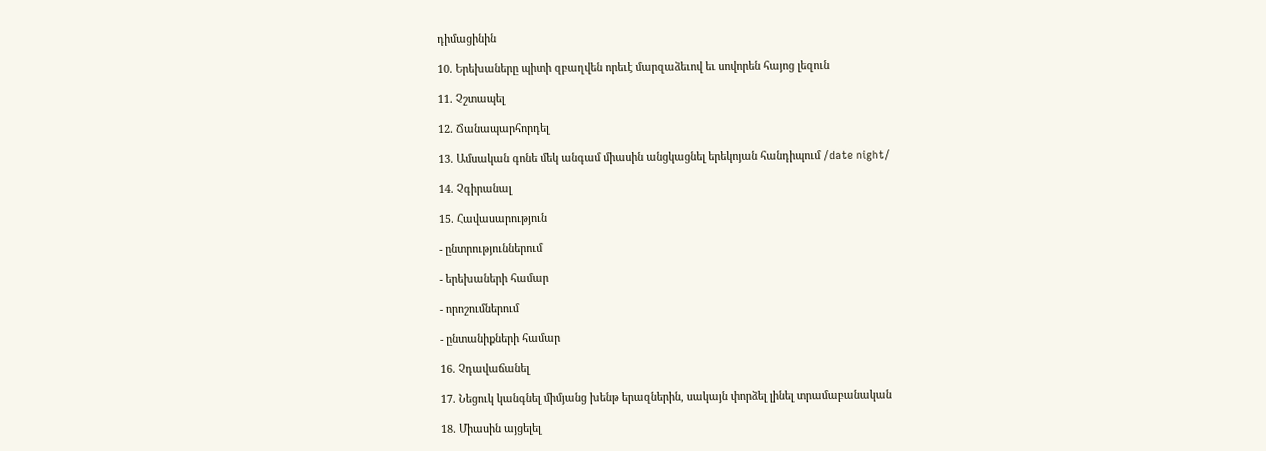դիմացինին

10. Երեխաները պիտի զբաղվեն որեւէ մարզաձեւով եւ սովորեն հայոց լեզուն

11. Չշտապել

12. Ճանապարհորդել

13. Ամսական գոնե մեկ անգամ միասին անցկացնել երեկոյան հանդիպում /date night/

14. Չգիրանալ

15. Հավասարություն

- ընտրություններում

- երեխաների համար

- որոշումներում

- ընտանիքների համար

16. Չդավաճանել

17. Նեցուկ կանգնել միմյանց խենթ երազներին, սակայն փորձել լինել տրամաբանական

18. Միասին այցելել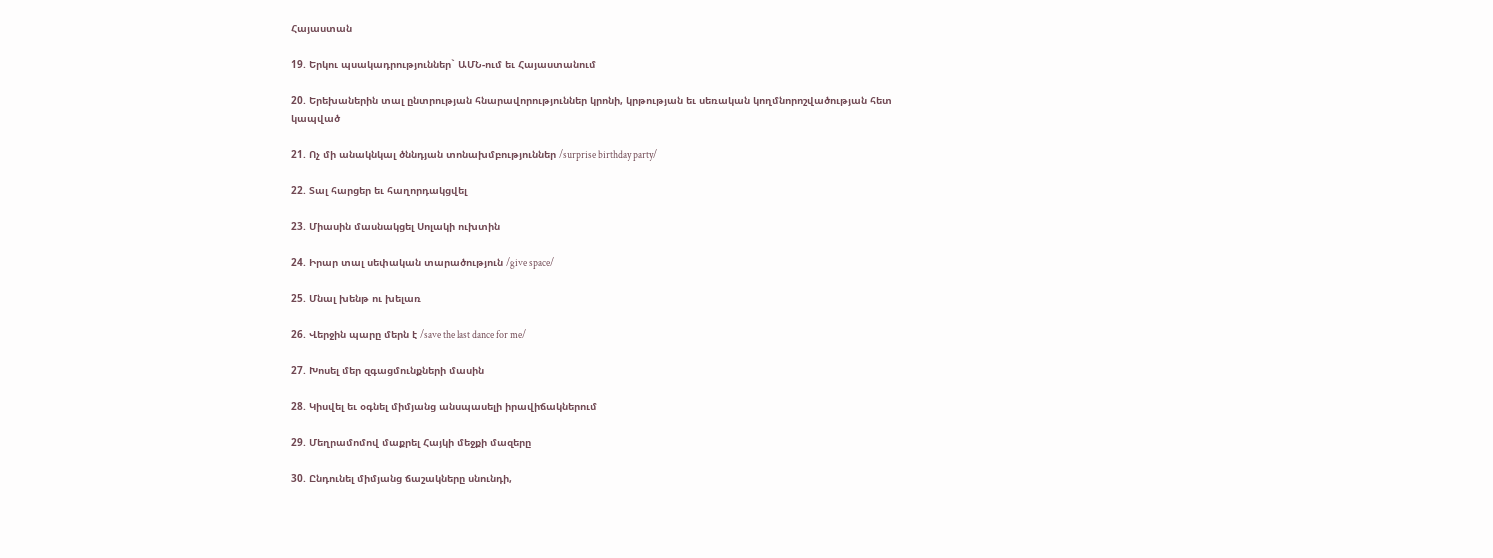Հայաստան

19. Երկու պսակադրություններ` ԱՄՆ-ում եւ Հայաստանում

20. Երեխաներին տալ ընտրության հնարավորություններ կրոնի, կրթության եւ սեռական կողմնորոշվածության հետ
կապված

21. Ոչ մի անակնկալ ծննդյան տոնախմբություններ /surprise birthday party/

22. Տալ հարցեր եւ հաղորդակցվել

23. Միասին մասնակցել Սոլակի ուխտին

24. Իրար տալ սեփական տարածություն /give space/

25. Մնալ խենթ ու խելառ

26. Վերջին պարը մերն է /save the last dance for me/

27. Խոսել մեր զգացմունքների մասին

28. Կիսվել եւ օգնել միմյանց անսպասելի իրավիճակներում

29. Մեղրամոմով մաքրել Հայկի մեջքի մազերը

30. Ընդունել միմյանց ճաշակները սնունդի,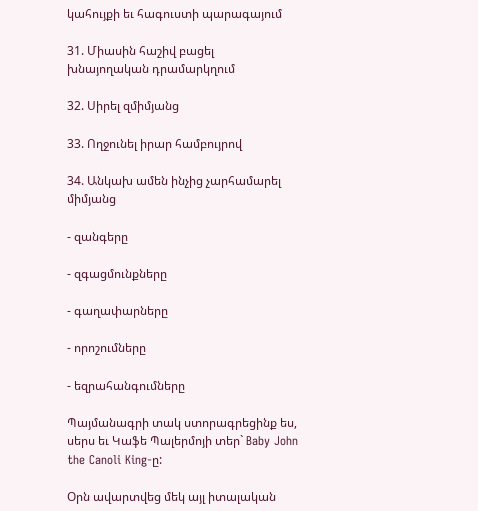կահույքի եւ հագուստի պարագայում

31. Միասին հաշիվ բացել խնայողական դրամարկղում

32. Սիրել զմիմյանց

33. Ողջունել իրար համբույրով

34. Անկախ ամեն ինչից չարհամարել միմյանց

- զանգերը

- զգացմունքները

- գաղափարները

- որոշումները

- եզրահանգումները

Պայմանագրի տակ ստորագրեցինք ես, սերս եւ Կաֆե Պալերմոյի տեր` Baby John the Canoli King-ը:

Օրն ավարտվեց մեկ այլ իտալական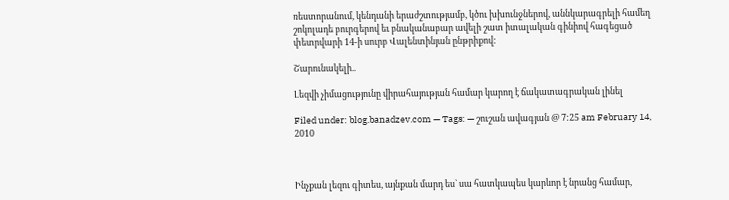ռեստորանում, կենդանի երաժշտությամբ, կծու խխունջներով, աննկարագրելի համեղ շոկոլադե բուրգերով եւ բնականաբար ավելի շատ իտալական գինիով հագեցած փետրվարի 14-ի սուրբ Վալենտինյան ընթրիքով:

Շարունակելի..

Լեզվի չիմացությունը վիրահայության համար կարող է ճակատագրական լինել

Filed under: blog.banadzev.com — Tags: — շուշան ավագյան @ 7:25 am February 14, 2010



Ինչքան լեզու գիտես, այնքան մարդ ես` սա հատկապես կարևոր է նրանց համար,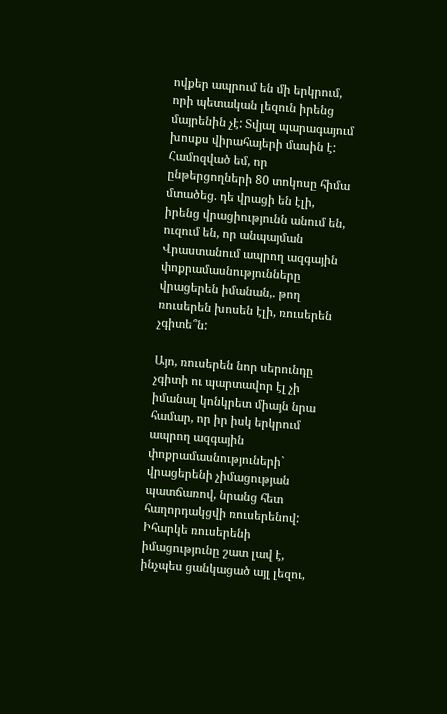ովքեր ապրում են մի երկրում, որի պետական լեզուն իրենց մայրենին չէ: Տվյալ պարագայում խոսքս վիրահայերի մասին է: Համոզված եմ, որ ընթերցողների 80 տոկոսը հիմա մտածեց. դե վրացի են էլի, իրենց վրացիությունն անում են, ուզում են, որ անպայման Վրաստանում ապրող ազգային փոքրամասնությունները վրացերեն իմանան,. թող ռուսերեն խոսեն էլի, ռուսերեն չգիտե՞ն:

Այո, ռուսերեն նոր սերունդը չգիտի ու պարտավոր էլ չի իմանալ կոնկրետ միայն նրա համար, որ իր իսկ երկրում ապրող ազգային փոքրամասնություների` վրացերենի չիմացության պատճառով, նրանց հետ հաղորդակցվի ռուսերենով: Իհարկե ռուսերենի իմացությունը շատ լավ է, ինչպես ցանկացած այլ լեզու,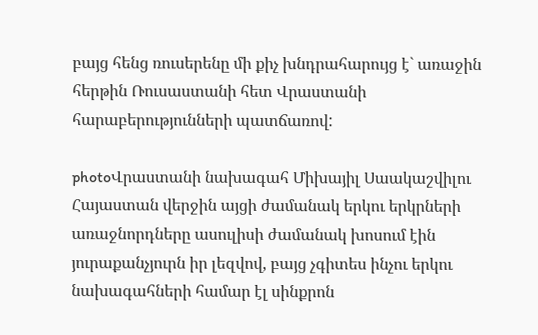բայց հենց ռուսերենը մի քիչ խնդրահարույց է` առաջին հերթին Ռուսաստանի հետ Վրաստանի հարաբերությունների պատճառով:

photoՎրաստանի նախագահ Միխայիլ Սաակաշվիլու Հայաստան վերջին այցի ժամանակ երկու երկրների առաջնորդները ասուլիսի ժամանակ խոսում էին յուրաքանչյուրն իր լեզվով, բայց չգիտես ինչու երկու նախագահների համար էլ սինքրոն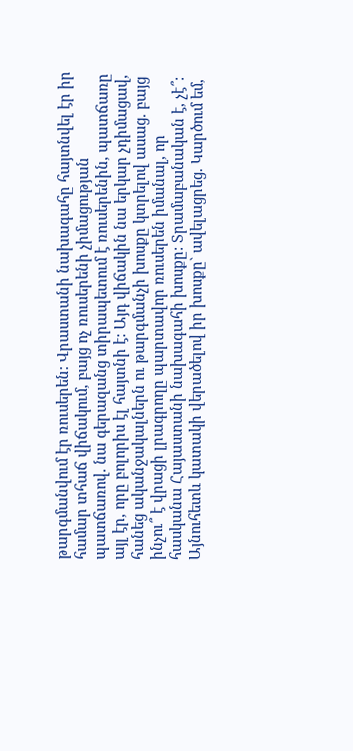թարգմանվում էր ռուսերեն: Վրաստանի նախագահը հայտնվել էր իր համար տհաճ վիճակում, բայց ոչ ռուսերենի չիմացության պատճառով. նա գերազանց տիրապետում է ռուսերենին, պատճառը այլ էր, որը բոլորիս էլ հայտնի է: Այդ վիճակին նա երկար չդիմացավ, հանեց ականջակալներն ու թարգմանչի խոսքը կտրելով ասաց. բայց ինչու՞ է վրացի լրագրողը պարտավոր ռուսերեն իմանալ, որ հասկանա Հայաստանի նախագահի խոսքը: Տրամաբանական է, չէ՞: Այնուհետև կատակի վերածելով իր խոսքը` ավելացրեց. Կարծում եմ,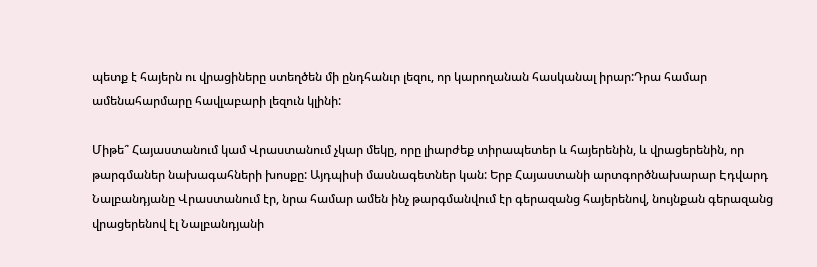պետք է հայերն ու վրացիները ստեղծեն մի ընդհանւր լեզու, որ կարողանան հասկանալ իրար:Դրա համար ամենահարմարը հավլաբարի լեզուն կլինի:

Միթե՞ Հայաստանում կամ Վրաստանում չկար մեկը, որը լիարժեք տիրապետեր և հայերենին, և վրացերենին, որ թարգմաներ նախագահների խոսքը: Այդպիսի մասնագետներ կան: Երբ Հայաստանի արտգործնախարար Էդվարդ Նալբանդյանը Վրաստանում էր, նրա համար ամեն ինչ թարգմանվում էր գերազանց հայերենով, նույնքան գերազանց վրացերենով էլ Նալբանդյանի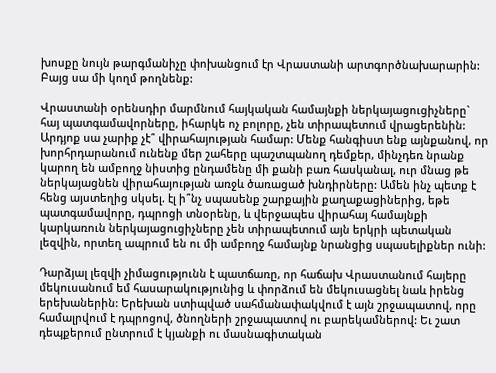խոսքը նույն թարգմանիչը փոխանցում էր Վրաստանի արտգործնախարարին: Բայց սա մի կողմ թողնենք:

Վրաստանի օրենսդիր մարմնում հայկական համայնքի ներկայացուցիչները` հայ պատգամավորները, իհարկե ոչ բոլորը, չեն տիրապետում վրացերենին: Արդյոք սա չարիք չէ՞ վիրահայության համար: Մենք հանգիստ ենք այնքանով, որ խորհրդարանում ունենք մեր շահերը պաշտպանող դեմքեր, մինչդեռ նրանք կարող են ամբողջ նիստից ընդամենը մի քանի բառ հասկանալ, ուր մնաց թե ներկայացնեն վիրահայության առջև ծառացած խնդիրները: Ամեն ինչ պետք է հենց այստեղից սկսել. էլ ի՞նչ սպասենք շարքային քաղաքացիներից, եթե պատգամավորը, դպրոցի տնօրենը, և վերջապես վիրահայ համայնքի կարկառուն ներկայացուցիչները չեն տիրապետում այն երկրի պետական լեզվին, որտեղ ապրում են ու մի ամբողջ համայնք նրանցից սպասելիքներ ունի:

Դարձյալ լեզվի չիմացությունն է պատճառը, որ հաճախ Վրաստանում հայերը մեկուսանում եմ հասարակությունից և փորձում են մեկուսացնել նաև իրենց երեխաներին: Երեխան ստիպված սահմանափակվում է այն շրջապատով, որը համալրվում է դպրոցով, ծնողների շրջապատով ու բարեկամներով: Եւ շատ դեպքերում ընտրում է կյանքի ու մասնագիտական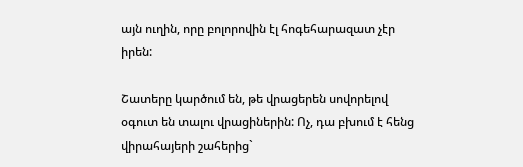այն ուղին, որը բոլորովին էլ հոգեհարազատ չէր իրեն:

Շատերը կարծում են, թե վրացերեն սովորելով օգուտ են տալու վրացիներին: Ոչ, դա բխում է հենց վիրահայերի շահերից`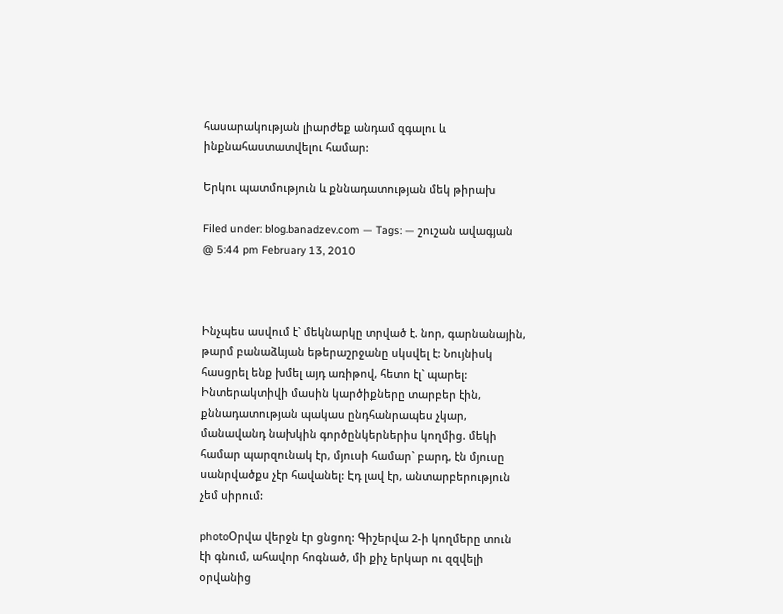հասարակության լիարժեք անդամ զգալու և ինքնահաստատվելու համար:

Երկու պատմություն և քննադատության մեկ թիրախ

Filed under: blog.banadzev.com — Tags: — շուշան ավագյան @ 5:44 pm February 13, 2010



Ինչպես ասվում է` մեկնարկը տրված է. նոր, գարնանային, թարմ բանաձևյան եթերաշրջանը սկսվել է: Նույնիսկ հասցրել ենք խմել այդ առիթով, հետո էլ` պարել: Ինտերակտիվի մասին կարծիքները տարբեր էին, քննադատության պակաս ընդհանրապես չկար, մանավանդ նախկին գործընկերներիս կողմից. մեկի համար պարզունակ էր, մյուսի համար` բարդ, էն մյուսը սանրվածքս չէր հավանել: Էդ լավ էր, անտարբերություն չեմ սիրում:

photoՕրվա վերջն էր ցնցող: Գիշերվա 2-ի կողմերը տուն էի գնում, ահավոր հոգնած, մի քիչ երկար ու զզվելի օրվանից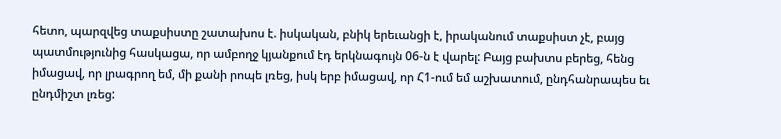հետո, պարզվեց տաքսիստը շատախոս է. իսկական, բնիկ երեւանցի է, իրականում տաքսիստ չէ, բայց պատմությունից հասկացա, որ ամբողջ կյանքում էդ երկնագույն 06-ն է վարել: Բայց բախտս բերեց, հենց իմացավ, որ լրագրող եմ, մի քանի րոպե լռեց, իսկ երբ իմացավ, որ Հ1-ում եմ աշխատում, ընդհանրապես եւ ընդմիշտ լռեց: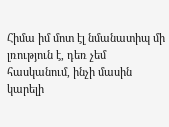Հիմա իմ մոտ էլ նմանատիպ մի լռություն է, դեռ չեմ հասկանում, ինչի մասին կարելի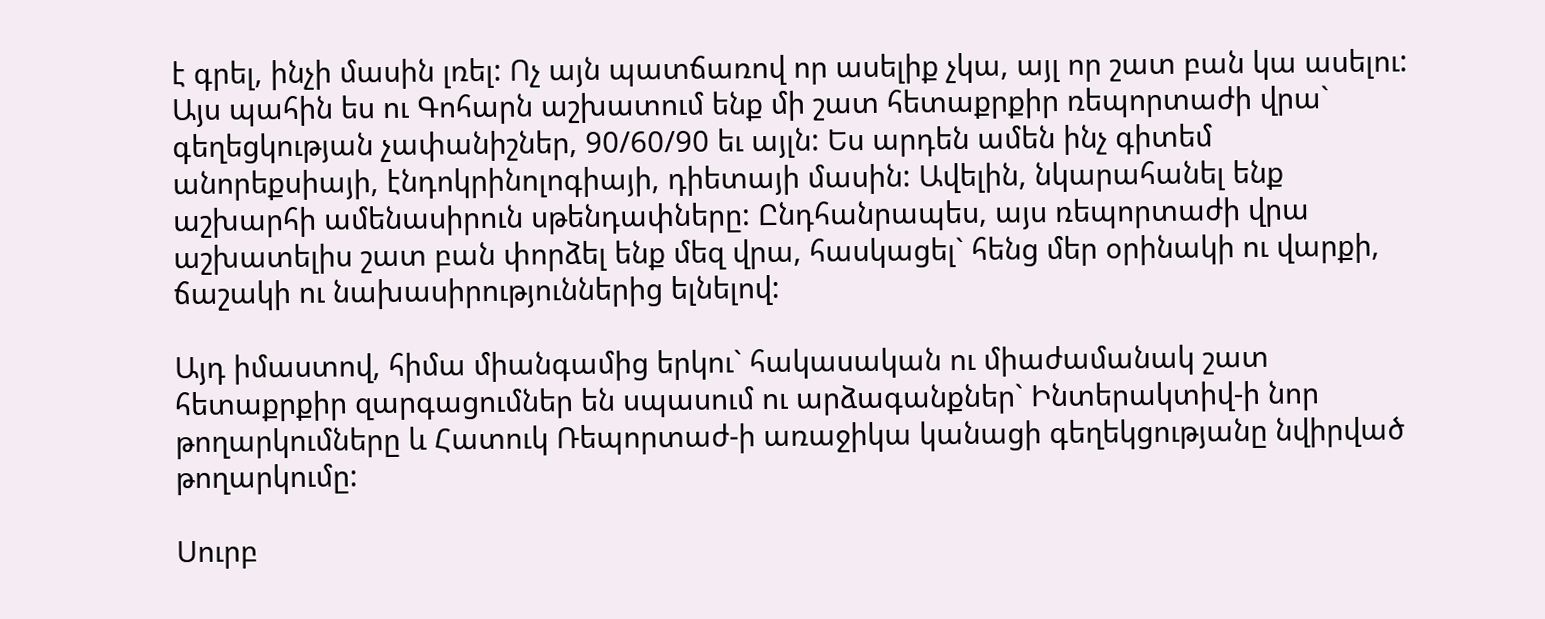է գրել, ինչի մասին լռել: Ոչ այն պատճառով որ ասելիք չկա, այլ որ շատ բան կա ասելու: Այս պահին ես ու Գոհարն աշխատում ենք մի շատ հետաքրքիր ռեպորտաժի վրա` գեղեցկության չափանիշներ, 90/60/90 եւ այլն: Ես արդեն ամեն ինչ գիտեմ անորեքսիայի, էնդոկրինոլոգիայի, դիետայի մասին: Ավելին, նկարահանել ենք աշխարհի ամենասիրուն սթենդափները: Ընդհանրապես, այս ռեպորտաժի վրա աշխատելիս շատ բան փորձել ենք մեզ վրա, հասկացել` հենց մեր օրինակի ու վարքի, ճաշակի ու նախասիրություններից ելնելով:

Այդ իմաստով, հիմա միանգամից երկու` հակասական ու միաժամանակ շատ հետաքրքիր զարգացումներ են սպասում ու արձագանքներ` Ինտերակտիվ-ի նոր թողարկումները և Հատուկ Ռեպորտաժ-ի առաջիկա կանացի գեղեկցությանը նվիրված թողարկումը:

Սուրբ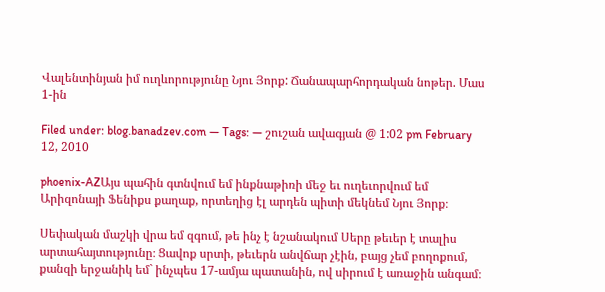Վալենտինյան իմ ուղևորությունը Նյու Յորք: Ճանապարհորդական նոթեր. Մաս 1-ին

Filed under: blog.banadzev.com — Tags: — շուշան ավագյան @ 1:02 pm February 12, 2010

phoenix-AZԱյս պահին գտնվում եմ ինքնաթիռի մեջ եւ ուղեւորվում եմ Արիզոնայի Ֆենիքս քաղաք, որտեղից էլ արդեն պիտի մեկնեմ Նյու Յորք։

Սեփական մաշկի վրա եմ զգում, թե ինչ է նշանակում Սերը թեւեր է տալիս արտահայտությունը։ Ցավոք սրտի, թեւերն անվճար չէին, բայց չեմ բողոքում, քանզի երջանիկ եմ` ինչպես 17-ամյա պատանին, ով սիրում է առաջին անգամ։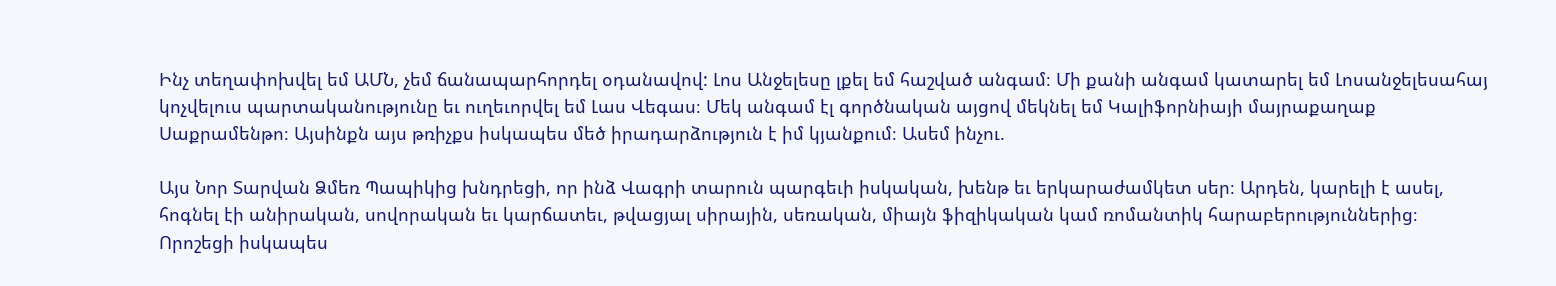Ինչ տեղափոխվել եմ ԱՄՆ, չեմ ճանապարհորդել օդանավով: Լոս Անջելեսը լքել եմ հաշված անգամ։ Մի քանի անգամ կատարել եմ Լոսանջելեսահայ կոչվելուս պարտականությունը եւ ուղեւորվել եմ Լաս Վեգաս։ Մեկ անգամ էլ գործնական այցով մեկնել եմ Կալիֆորնիայի մայրաքաղաք Սաքրամենթո։ Այսինքն այս թռիչքս իսկապես մեծ իրադարձություն է իմ կյանքում։ Ասեմ ինչու.

Այս Նոր Տարվան Ձմեռ Պապիկից խնդրեցի, որ ինձ Վագրի տարուն պարգեւի իսկական, խենթ եւ երկարաժամկետ սեր։ Արդեն, կարելի է ասել, հոգնել էի անիրական, սովորական եւ կարճատեւ, թվացյալ սիրային, սեռական, միայն ֆիզիկական կամ ռոմանտիկ հարաբերություններից։ Որոշեցի իսկապես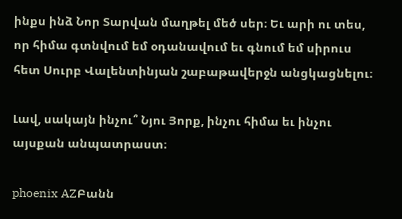ինքս ինձ Նոր Տարվան մաղթել մեծ սեր։ Եւ արի ու տես, որ հիմա գտնվում եմ օդանավում եւ գնում եմ սիրուս հետ Սուրբ Վալենտինյան շաբաթավերջն անցկացնելու։

Լավ, սակայն ինչու՞ Նյու Յորք, ինչու հիմա եւ ինչու այսքան անպատրաստ։

phoenix AZԲանն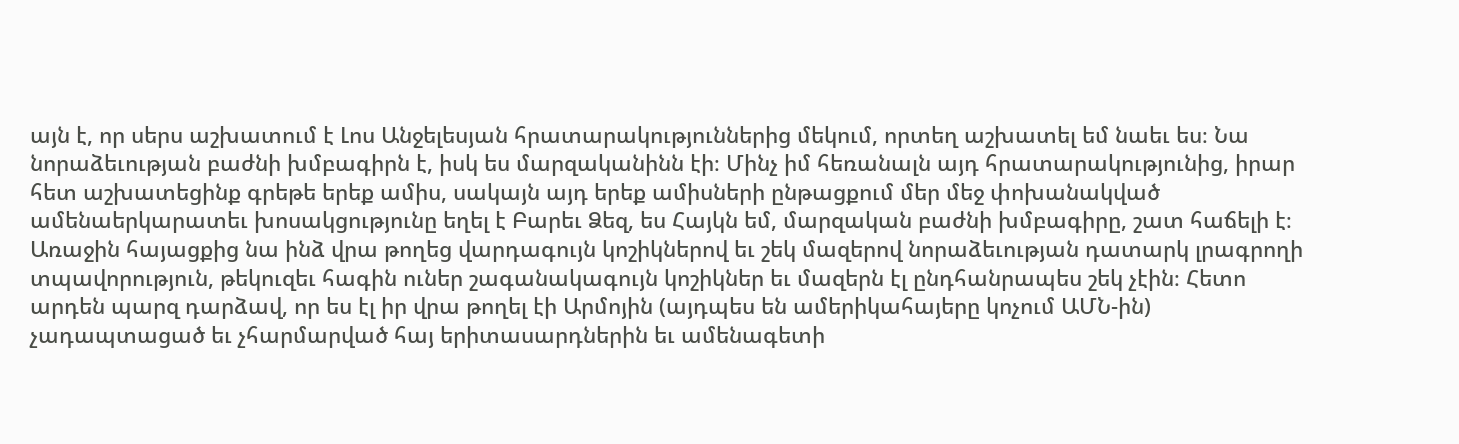այն է, որ սերս աշխատում է Լոս Անջելեսյան հրատարակություններից մեկում, որտեղ աշխատել եմ նաեւ ես։ Նա նորաձեւության բաժնի խմբագիրն է, իսկ ես մարզականինն էի։ Մինչ իմ հեռանալն այդ հրատարակությունից, իրար հետ աշխատեցինք գրեթե երեք ամիս, սակայն այդ երեք ամիսների ընթացքում մեր մեջ փոխանակված ամենաերկարատեւ խոսակցությունը եղել է Բարեւ Ձեզ, ես Հայկն եմ, մարզական բաժնի խմբագիրը, շատ հաճելի է։ Առաջին հայացքից նա ինձ վրա թողեց վարդագույն կոշիկներով եւ շեկ մազերով նորաձեւության դատարկ լրագրողի տպավորություն, թեկուզեւ հագին ուներ շագանակագույն կոշիկներ եւ մազերն էլ ընդհանրապես շեկ չէին։ Հետո արդեն պարզ դարձավ, որ ես էլ իր վրա թողել էի Արմոյին (այդպես են ամերիկահայերը կոչում ԱՄՆ-ին) չադապտացած եւ չհարմարված հայ երիտասարդներին եւ ամենագետի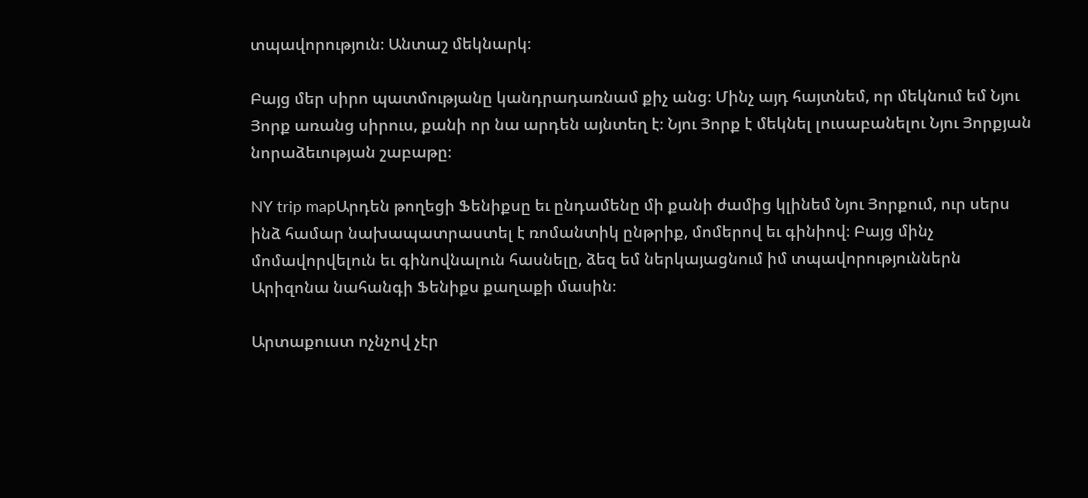տպավորություն։ Անտաշ մեկնարկ։

Բայց մեր սիրո պատմությանը կանդրադառնամ քիչ անց։ Մինչ այդ հայտնեմ, որ մեկնում եմ Նյու Յորք առանց սիրուս, քանի որ նա արդեն այնտեղ է։ Նյու Յորք է մեկնել լուսաբանելու Նյու Յորքյան նորաձեւության շաբաթը։

NY trip mapԱրդեն թողեցի Ֆենիքսը եւ ընդամենը մի քանի ժամից կլինեմ Նյու Յորքում, ուր սերս ինձ համար նախապատրաստել է ռոմանտիկ ընթրիք, մոմերով եւ գինիով։ Բայց մինչ մոմավորվելուն եւ գինովնալուն հասնելը, ձեզ եմ ներկայացնում իմ տպավորություններն Արիզոնա նահանգի Ֆենիքս քաղաքի մասին։

Արտաքուստ ոչնչով չէր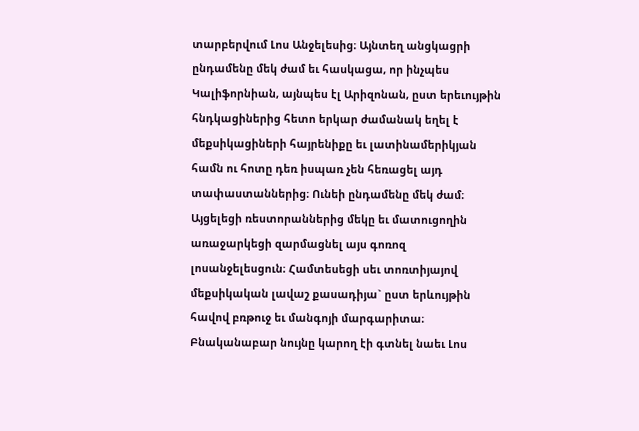տարբերվում Լոս Անջելեսից։ Այնտեղ անցկացրի ընդամենը մեկ ժամ եւ հասկացա, որ ինչպես Կալիֆորնիան, այնպես էլ Արիզոնան, ըստ երեւույթին հնդկացիներից հետո երկար ժամանակ եղել է մեքսիկացիների հայրենիքը եւ լատինամերիկյան համն ու հոտը դեռ իսպառ չեն հեռացել այդ տափաստաններից։ Ունեի ընդամենը մեկ ժամ։ Այցելեցի ռեստորաններից մեկը եւ մատուցողին առաջարկեցի զարմացնել այս գոռոզ լոսանջելեսցուն։ Համտեսեցի սեւ տոռտիյայով մեքսիկական լավաշ քասադիյա` ըստ երևույթին հավով բռթուջ եւ մանգոյի մարգարիտա։ Բնականաբար նույնը կարող էի գտնել նաեւ Լոս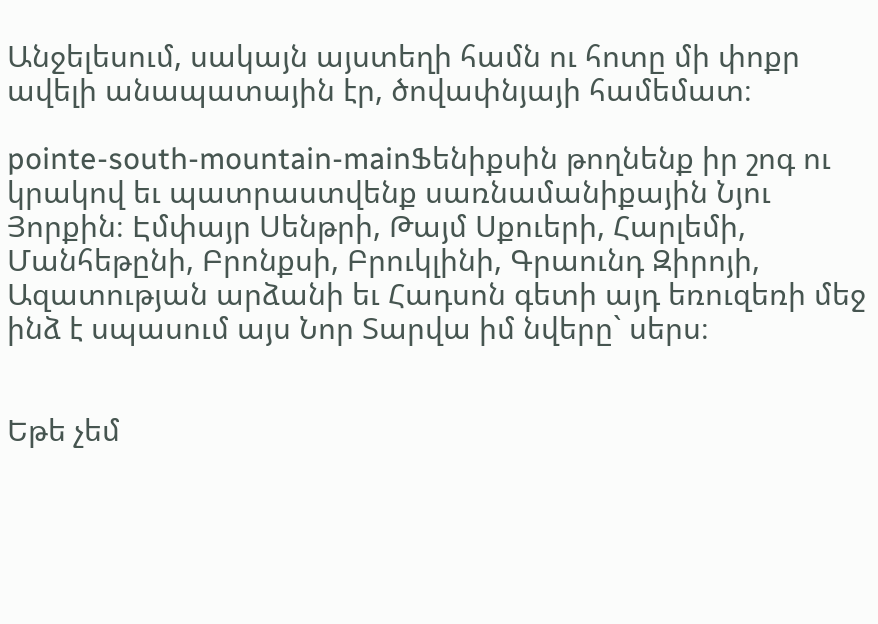Անջելեսում, սակայն այստեղի համն ու հոտը մի փոքր ավելի անապատային էր, ծովափնյայի համեմատ։

pointe-south-mountain-mainՖենիքսին թողնենք իր շոգ ու կրակով եւ պատրաստվենք սառնամանիքային Նյու Յորքին։ Էմփայր Սենթրի, Թայմ Սքուերի, Հարլեմի, Մանհեթընի, Բրոնքսի, Բրուկլինի, Գրաունդ Զիրոյի, Ազատության արձանի եւ Հադսոն գետի այդ եռուզեռի մեջ ինձ է սպասում այս Նոր Տարվա իմ նվերը` սերս։


Եթե չեմ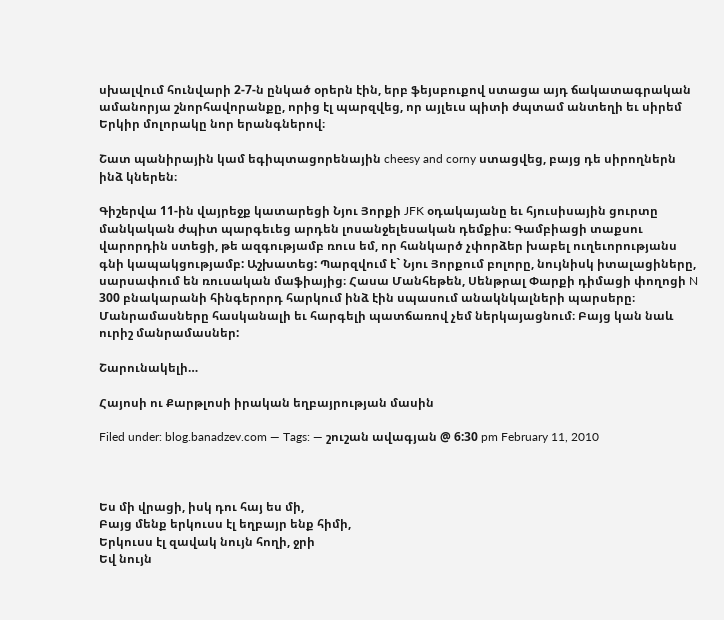սխալվում հունվարի 2-7-ն ընկած օրերն էին, երբ ֆեյսբուքով ստացա այդ ճակատագրական ամանորյա շնորհավորանքը, որից էլ պարզվեց, որ այլեւս պիտի ժպտամ անտեղի եւ սիրեմ Երկիր մոլորակը նոր երանգներով։

Շատ պանիրային կամ եգիպտացորենային cheesy and corny ստացվեց, բայց դե սիրողներն ինձ կներեն։

Գիշերվա 11-ին վայրեջք կատարեցի Նյու Յորքի JFK օդակայանը եւ հյուսիսային ցուրտը մանկական ժպիտ պարգեւեց արդեն լոսանջելեսական դեմքիս։ Գամբիացի տաքսու վարորդին ստեցի, թե ազգությամբ ռուս եմ, որ հանկարծ չփորձեր խաբել ուղեւորությանս գնի կապակցությամբ: Աշխատեց: Պարզվում է` Նյու Յորքում բոլորը, նույնիսկ իտալացիները, սարսափում են ռուսական մաֆիայից։ Հասա Մանհեթեն, Սենթրալ Փարքի դիմացի փողոցի N 300 բնակարանի հինգերորդ հարկում ինձ էին սպասում անակնկալների պարսերը։ Մանրամասները հասկանալի եւ հարգելի պատճառով չեմ ներկայացնում։ Բայց կան նաև ուրիշ մանրամասներ:

Շարունակելի…

Հայոսի ու Քարթլոսի իրական եղբայրության մասին

Filed under: blog.banadzev.com — Tags: — շուշան ավագյան @ 6:30 pm February 11, 2010



Ես մի վրացի, իսկ դու հայ ես մի,
Բայց մենք երկուսս էլ եղբայր ենք հիմի,
Երկուսս էլ զավակ նույն հողի, ջրի
Եվ նույն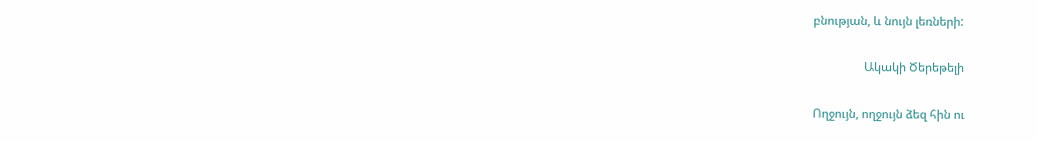բնության, և նույն լեռների:

                 Ակակի Ծերեթելի

Ողջույն, ողջույն ձեզ հին ու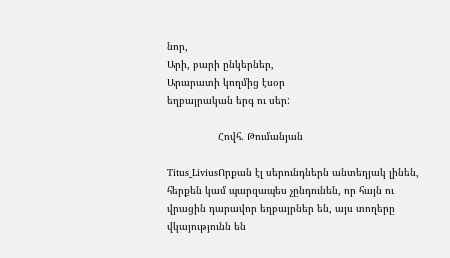նոր,
Արի, բարի ընկերներ,
Արարատի կողմից էսօր
եղբայրական երգ ու սեր:

                 Հովհ. Թումանյան

Titus_LiviusՈրքան էլ սերունդներն անտեղյակ լինեն, հերքեն կամ պարզապես չընդունեն, որ հայն ու վրացին դարավոր եղբայրներ են, այս տողերը վկայությունն են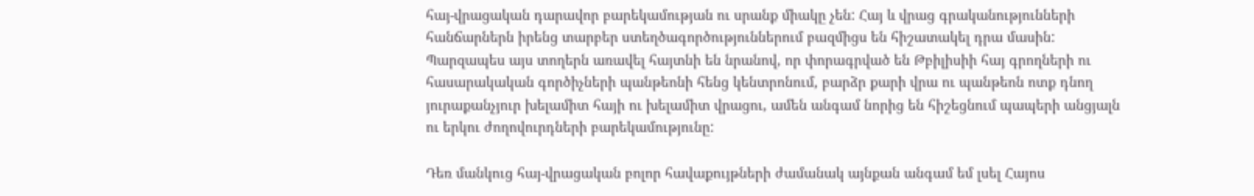հայ-վրացական դարավոր բարեկամության ու սրանք միակը չեն: Հայ և վրաց գրականությունների հանճարներն իրենց տարբեր ստեղծագործություններում բազմիցս են հիշատակել դրա մասին: Պարզապես այս տողերն առավել հայտնի են նրանով, որ փորագրված են Թբիլիսիի հայ գրողների ու հասարակական գործիչների պանթեոնի հենց կենտրոնում, բարձր քարի վրա ու պանթեոն ոտք դնող յուրաքանչյուր խելամիտ հայի ու խելամիտ վրացու, ամեն անգամ նորից են հիշեցնում պապերի անցյալն ու երկու ժողովուրդների բարեկամությունը:

Դեռ մանկուց հայ-վրացական բոլոր հավաքույթների ժամանակ այնքան անգամ եմ լսել Հայոս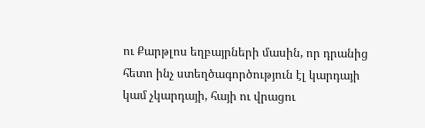ու Քարթլոս եղբայրների մասին, որ դրանից հետո ինչ ստեղծագործություն էլ կարդայի կամ չկարդայի, հայի ու վրացու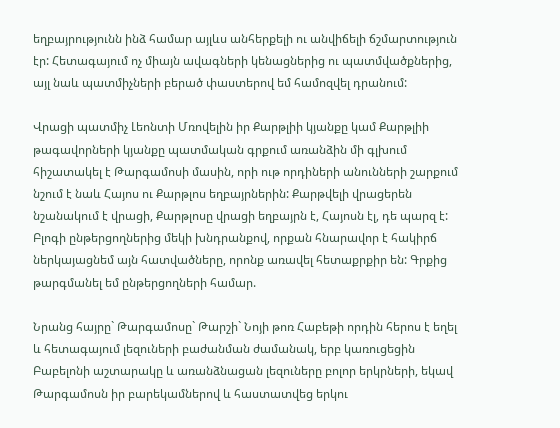եղբայրությունն ինձ համար այլևս անհերքելի ու անվիճելի ճշմարտություն էր: Հետագայում ոչ միայն ավագների կենացներից ու պատմվածքներից, այլ նաև պատմիչների բերած փաստերով եմ համոզվել դրանում:

Վրացի պատմիչ Լեոնտի Մռովելին իր Քարթլիի կյանքը կամ Քարթլիի թագավորների կյանքը պատմական գրքում առանձին մի գլխում հիշատակել է Թարգամոսի մասին, որի ութ որդիների անունների շարքում նշում է նաև Հայոս ու Քարթլոս եղբայրներին: Քարթվելի վրացերեն նշանակում է վրացի, Քարթլոսը վրացի եղբայրն է, Հայոսն էլ, դե պարզ է: Բլոգի ընթերցողներից մեկի խնդրանքով, որքան հնարավոր է հակիրճ ներկայացնեմ այն հատվածները, որոնք առավել հետաքրքիր են: Գրքից թարգմանել եմ ընթերցողների համար.

Նրանց հայրը` Թարգամոսը` Թարշի` Նոյի թոռ Հաբեթի որդին հերոս է եղել և հետագայում լեզուների բաժանման ժամանակ, երբ կառուցեցին Բաբելոնի աշտարակը և առանձնացան լեզուները բոլոր երկրների, եկավ Թարգամոսն իր բարեկամներով և հաստատվեց երկու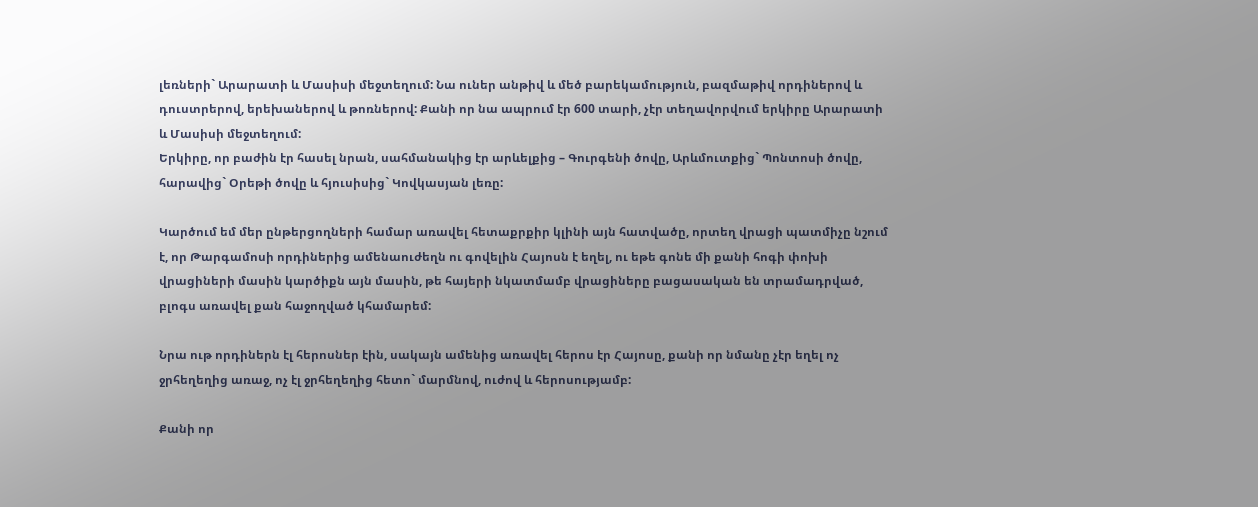լեռների` Արարատի և Մասիսի մեջտեղում: Նա ուներ անթիվ և մեծ բարեկամություն, բազմաթիվ որդիներով և դուստրերով, երեխաներով և թոռներով: Քանի որ նա ապրում էր 600 տարի, չէր տեղավորվում երկիրը Արարատի և Մասիսի մեջտեղում:
Երկիրը, որ բաժին էր հասել նրան, սահմանակից էր արևելքից – Գուրգենի ծովը, Արևմուտքից` Պոնտոսի ծովը, հարավից` Օրեթի ծովը և հյուսիսից` Կովկասյան լեռը:

Կարծում եմ մեր ընթերցողների համար առավել հետաքրքիր կլինի այն հատվածը, որտեղ վրացի պատմիչը նշում է, որ Թարգամոսի որդիներից ամենաուժեղն ու գովելին Հայոսն է եղել, ու եթե գոնե մի քանի հոգի փոխի վրացիների մասին կարծիքն այն մասին, թե հայերի նկատմամբ վրացիները բացասական են տրամադրված, բլոգս առավել քան հաջողված կհամարեմ:

Նրա ութ որդիներն էլ հերոսներ էին, սակայն ամենից առավել հերոս էր Հայոսը, քանի որ նմանը չէր եղել ոչ ջրհեղեղից առաջ, ոչ էլ ջրհեղեղից հետո` մարմնով, ուժով և հերոսությամբ:

Քանի որ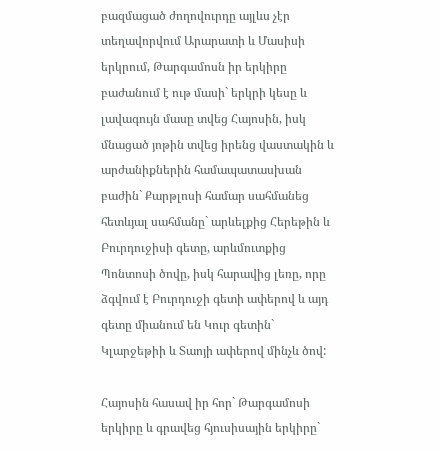բազմացած ժողովուրդը այլևս չէր տեղավորվում Արարատի և Մասիսի երկրում, Թարգամոսն իր երկիրը բաժանում է ութ մասի` երկրի կեսը և լավագույն մասը տվեց Հայոսին, իսկ մնացած յոթին տվեց իրենց վաստակին և արժանիքներին համապատասխան բաժին` Քարթլոսի համար սահմանեց հետևյալ սահմանը` արևելքից Հերեթին և Բուրդուջիսի գետը, արևմուտքից Պոնտոսի ծովը, իսկ հարավից լեռը, որը ձգվում է Բուրդուջի գետի ափերով և այդ գետը միանում են Կուր գետին` Կլարջեթիի և Տաոյի ափերով մինչև ծով:

Հայոսին հասավ իր հոր` Թարգամոսի երկիրը և գրավեց հյուսիսային երկիրը`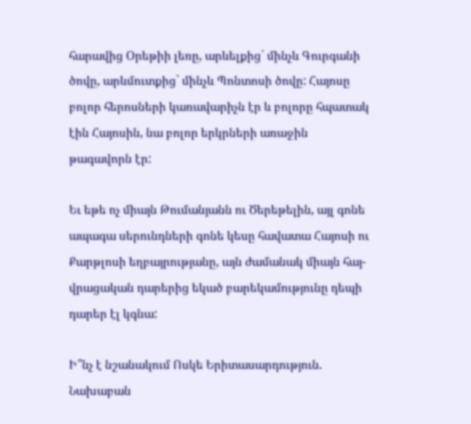հարավից Օրեթիի լեռը, արևելքից` մինչև Գուրգանի ծովը, արևմուտքից` մինչև Պոնտոսի ծովը: Հայոսը բոլոր հերոսների կառավարիչն էր և բոլորը հպատակ էին Հայոսին, նա բոլոր երկրների առաջին թագավորն էր:

Եւ եթե ոչ միայն Թումանյանն ու Ծերեթելին, այլ գոնե ապագա սերունդների գոնե կեսը հավատա Հայոսի ու Քարթլոսի եղբայրությանը, այն ժամանակ միայն հայ-վրացական դարերից եկած բարեկամությունը դեպի դարեր էլ կգնա:

Ի՞նչ է նշանակում Ոսկե Երիտասարդություն. Նախաբան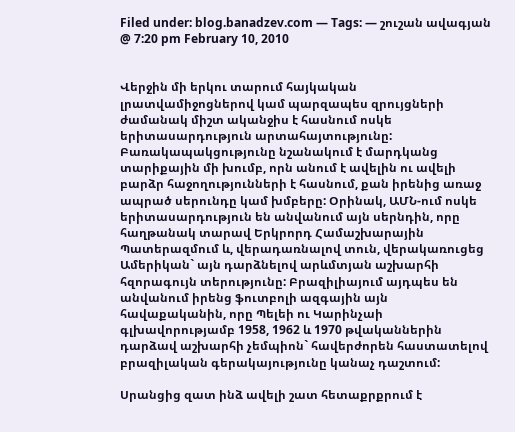Filed under: blog.banadzev.com — Tags: — շուշան ավագյան @ 7:20 pm February 10, 2010


Վերջին մի երկու տարում հայկական լրատվամիջոցներով կամ պարզապես զրույցների ժամանակ միշտ ականջիս է հասնում ոսկե երիտասարդություն արտահայտությունը: Բառակապակցությունը նշանակում է մարդկանց տարիքային մի խումբ, որն անում է ավելին ու ավելի բարձր հաջողությունների է հասնում, քան իրենից առաջ ապրած սերունդը կամ խմբերը: Օրինակ, ԱՄՆ-ում ոսկե երիտասարդություն են անվանում այն սերնդին, որը հաղթանակ տարավ Երկրորդ Համաշխարային Պատերազմում և, վերադառնալով տուն, վերակառուցեց Ամերիկան` այն դարձնելով արևմտյան աշխարհի հզորագույն տերությունը: Բրազիլիայում այդպես են անվանում իրենց ֆուտբոլի ազգային այն հավաքականին, որը Պելեի ու Կարինչաի գլխավորությամբ 1958, 1962 և 1970 թվականներին դարձավ աշխարհի չեմպիոն` հավերժորեն հաստատելով բրազիլական գերակայությունը կանաչ դաշտում:

Սրանցից զատ ինձ ավելի շատ հետաքրքրում է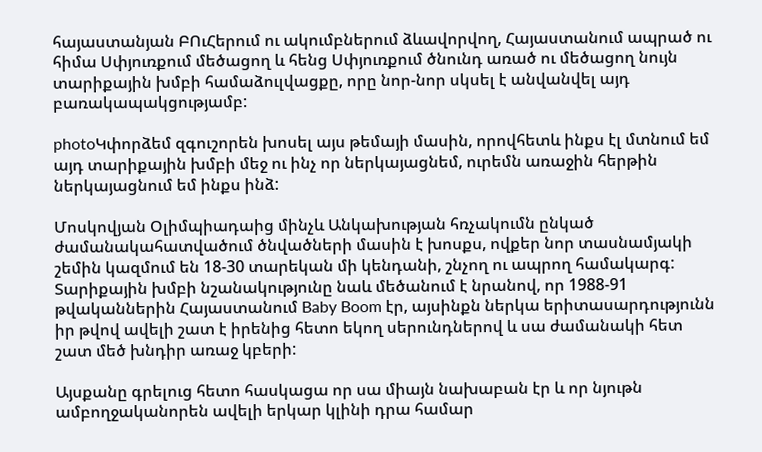հայաստանյան ԲՈւՀերում ու ակումբներում ձևավորվող, Հայաստանում ապրած ու հիմա Սփյուռքում մեծացող և հենց Սփյուռքում ծնունդ առած ու մեծացող նույն տարիքային խմբի համաձուլվացքը, որը նոր-նոր սկսել է անվանվել այդ բառակապակցությամբ:

photoԿփորձեմ զգուշորեն խոսել այս թեմայի մասին, որովհետև ինքս էլ մտնում եմ այդ տարիքային խմբի մեջ ու ինչ որ ներկայացնեմ, ուրեմն առաջին հերթին ներկայացնում եմ ինքս ինձ:

Մոսկովյան Օլիմպիադաից մինչև Անկախության հռչակումն ընկած ժամանակահատվածում ծնվածների մասին է խոսքս, ովքեր նոր տասնամյակի շեմին կազմում են 18-30 տարեկան մի կենդանի, շնչող ու ապրող համակարգ: Տարիքային խմբի նշանակությունը նաև մեծանում է նրանով, որ 1988-91 թվականներին Հայաստանում Baby Boom էր, այսինքն ներկա երիտասարդությունն իր թվով ավելի շատ է իրենից հետո եկող սերունդներով և սա ժամանակի հետ շատ մեծ խնդիր առաջ կբերի:

Այսքանը գրելուց հետո հասկացա որ սա միայն նախաբան էր և որ նյութն ամբողջականորեն ավելի երկար կլինի դրա համար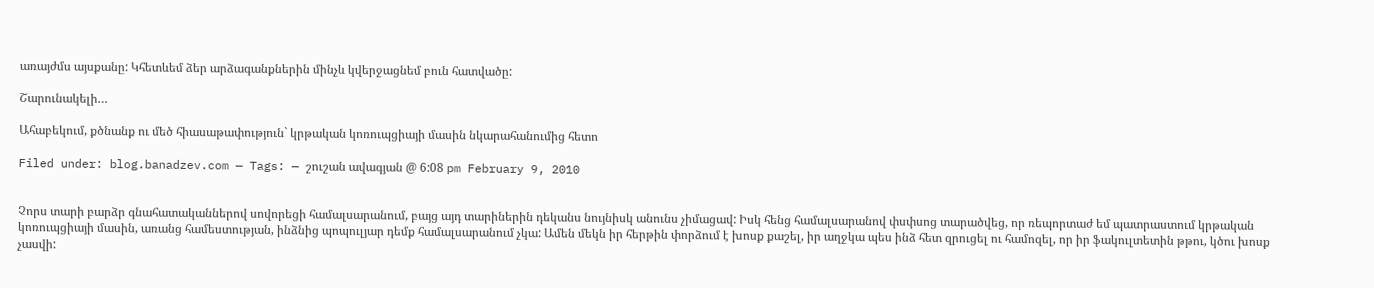առայժմս այսքանը: Կհետևեմ ձեր արձագանքներին մինչև կվերջացնեմ բուն հատվածը:

Շարունակելի…

Ահաբեկում, քծնանք ու մեծ հիասաթափություն` կրթական կոռուպցիայի մասին նկարահանումից հետո

Filed under: blog.banadzev.com — Tags: — շուշան ավագյան @ 6:08 pm February 9, 2010


Չորս տարի բարձր գնահատականներով սովորեցի համալսարանում, բայց այդ տարիներին դեկանս նույնիսկ անունս չիմացավ: Իսկ հենց համալսարանով փսփսոց տարածվեց, որ ռեպորտաժ եմ պատրաստում կրթական կոռուպցիայի մասին, առանց համեստության, ինձնից պոպուլյար դեմք համալսարանում չկա: Ամեն մեկն իր հերթին փորձում է խոսք քաշել, իր աղջկա պես ինձ հետ զրուցել ու համոզել, որ իր ֆակուլտետին թթու, կծու խոսք չասվի: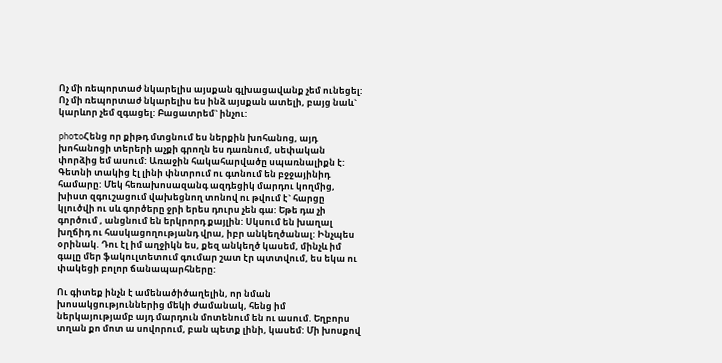Ոչ մի ռեպորտաժ նկարելիս այսքան գլխացավանք չեմ ունեցել: Ոչ մի ռեպորտաժ նկարելիս ես ինձ այսքան ատելի, բայց նաև` կարևոր չեմ զգացել: Բացատրեմ` ինչու:

photoՀենց որ քիթդ մտցնում ես ներքին խոհանոց, այդ խոհանոցի տերերի աչքի գրողն ես դառնում, սեփական փորձից եմ ասում: Առաջին հակահարվածը սպառնալիքն է: Գետնի տակից էլ լինի փնտրում ու գտնում են բջջայինիդ համարը: Մեկ հեռախոսազանգ ազդեցիկ մարդու կողմից, խիստ զգուշացում վախեցնող տոնով ու թվում է` հարցը կլուծվի ու սև գործերը ջրի երես դուրս չեն գա: Եթե դա չի գործում , անցնում են երկրորդ քայլին: Սկսում են խաղալ խղճիդ ու հասկացողությանդ վրա, իբր անկեղծանալ: Ինչպես օրինակ. Դու էլ իմ աղջիկն ես, քեզ անկեղծ կասեմ, մինչև իմ գալը մեր ֆակուլտետում գումար շատ էր պտտվում, ես եկա ու փակեցի բոլոր ճանապարհները:

Ու գիտեք ինչն է ամենածիծաղելին, որ նման խոսակցություններից մեկի ժամանակ, հենց իմ ներկայությամբ այդ մարդուն մոտենում են ու ասում. Եղբորս տղան քո մոտ ա սովորում, բան պետք լինի, կասեմ: Մի խոսքով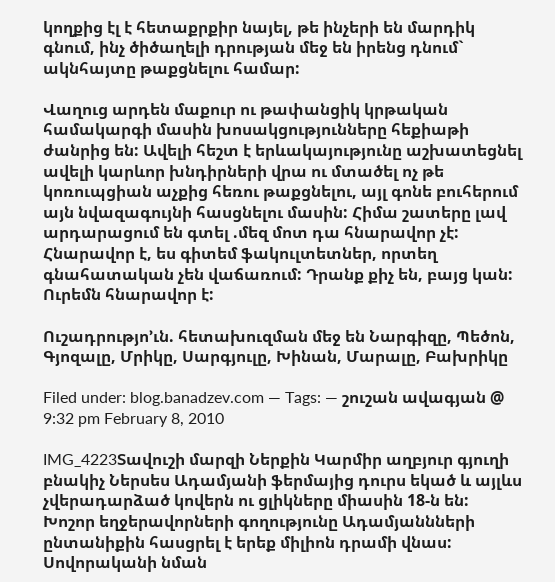կողքից էլ է հետաքրքիր նայել, թե ինչերի են մարդիկ գնում, ինչ ծիծաղելի դրության մեջ են իրենց դնում` ակնհայտը թաքցնելու համար:

Վաղուց արդեն մաքուր ու թափանցիկ կրթական համակարգի մասին խոսակցությունները հեքիաթի ժանրից են: Ավելի հեշտ է երևակայությունը աշխատեցնել ավելի կարևոր խնդիրների վրա ու մտածել ոչ թե կոռուպցիան աչքից հեռու թաքցնելու, այլ գոնե բուհերում այն նվազագույնի հասցնելու մասին: Հիմա շատերը լավ արդարացում են գտել .մեզ մոտ դա հնարավոր չէ: Հնարավոր է, ես գիտեմ ֆակուլտետներ, որտեղ գնահատական չեն վաճառում: Դրանք քիչ են, բայց կան: Ուրեմն հնարավոր է:

Ուշադրությո’ւն. հետախուզման մեջ են Նարգիզը, Պեծոն, Գյոզալը, Մրիկը, Սարգյուլը, Խինան, Մարալը, Բախրիկը

Filed under: blog.banadzev.com — Tags: — շուշան ավագյան @ 9:32 pm February 8, 2010

IMG_4223Տավուշի մարզի Ներքին Կարմիր աղբյուր գյուղի բնակիչ Ներսես Ադամյանի ֆերմայից դուրս եկած և այլևս չվերադարձած կովերն ու ցլիկները միասին 18-ն են: Խոշոր եղջերավորների գողությունը Ադամյաննների ընտանիքին հասցրել է երեք միլիոն դրամի վնաս: Սովորականի նման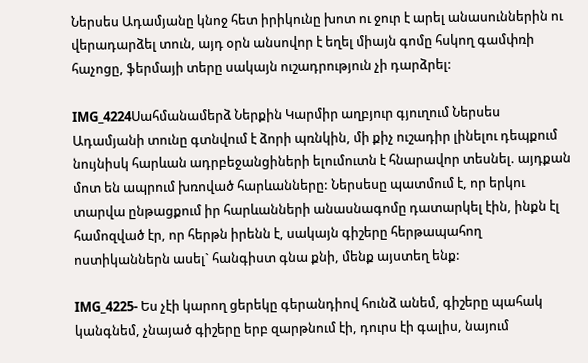Ներսես Ադամյանը կնոջ հետ իրիկունը խոտ ու ջուր է արել անասուններին ու վերադարձել տուն, այդ օրն անսովոր է եղել միայն գոմը հսկող գամփռի հաչոցը, ֆերմայի տերը սակայն ուշադրություն չի դարձրել:

IMG_4224Սահմանամերձ Ներքին Կարմիր աղբյուր գյուղում Ներսես Ադամյանի տունը գտնվում է ձորի պռնկին, մի քիչ ուշադիր լինելու դեպքում նույնիսկ հարևան ադրբեջանցիների ելումուտն է հնարավոր տեսնել. այդքան մոտ են ապրում խռոված հարևանները: Ներսեսը պատմում է, որ երկու տարվա ընթացքում իր հարևանների անասնագոմը դատարկել էին, ինքն էլ համոզված էր, որ հերթն իրենն է, սակայն գիշերը հերթապահող ոստիկաններն ասել` հանգիստ գնա քնի, մենք այստեղ ենք:

IMG_4225- Ես չէի կարող ցերեկը գերանդիով հունձ անեմ, գիշերը պահակ կանգնեմ, չնայած գիշերը երբ զարթնում էի, դուրս էի գալիս, նայում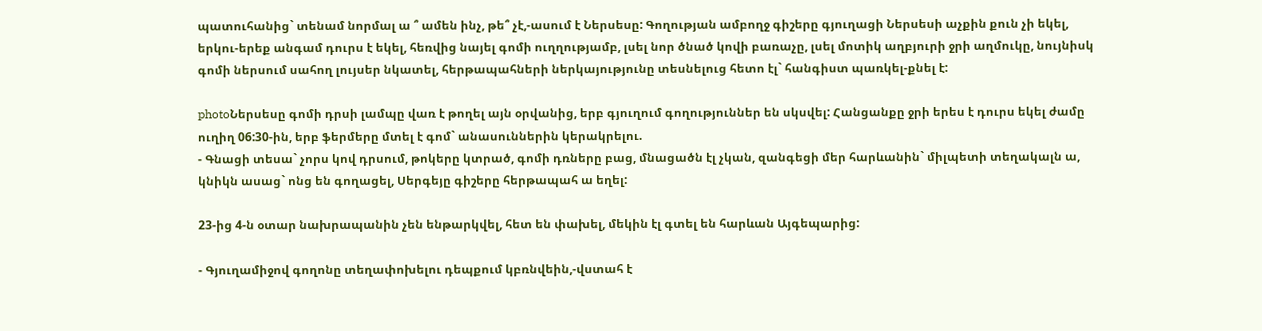պատուհանից` տենամ նորմալ ա ՞ ամեն ինչ, թե՞ չէ,-ասում է Ներսեսը: Գողության ամբողջ գիշերը գյուղացի Ներսեսի աչքին քուն չի եկել, երկու-երեք անգամ դուրս է եկել, հեռվից նայել գոմի ուղղությամբ, լսել նոր ծնած կովի բառաչը, լսել մոտիկ աղբյուրի ջրի աղմուկը, նույնիսկ գոմի ներսում սահող լույսեր նկատել, հերթապահների ներկայությունը տեսնելուց հետո էլ` հանգիստ պառկել-քնել է:

photoՆերսեսը գոմի դրսի լամպը վառ է թողել այն օրվանից, երբ գյուղում գողություններ են սկսվել: Հանցանքը ջրի երես է դուրս եկել ժամը ուղիղ 06:30-ին, երբ ֆերմերը մտել է գոմ` անասուններին կերակրելու.
- Գնացի տեսա` չորս կով դրսում, թոկերը կտրած, գոմի դռները բաց, մնացածն էլ չկան, զանգեցի մեր հարևանին` միլպետի տեղակալն ա, կնիկն ասաց` ոնց են գողացել, Սերգեյը գիշերը հերթապահ ա եղել:

23-ից 4-ն օտար նախրապանին չեն ենթարկվել, հետ են փախել, մեկին էլ գտել են հարևան Այգեպարից:

- Գյուղամիջով գողոնը տեղափոխելու դեպքում կբռնվեին,-վստահ է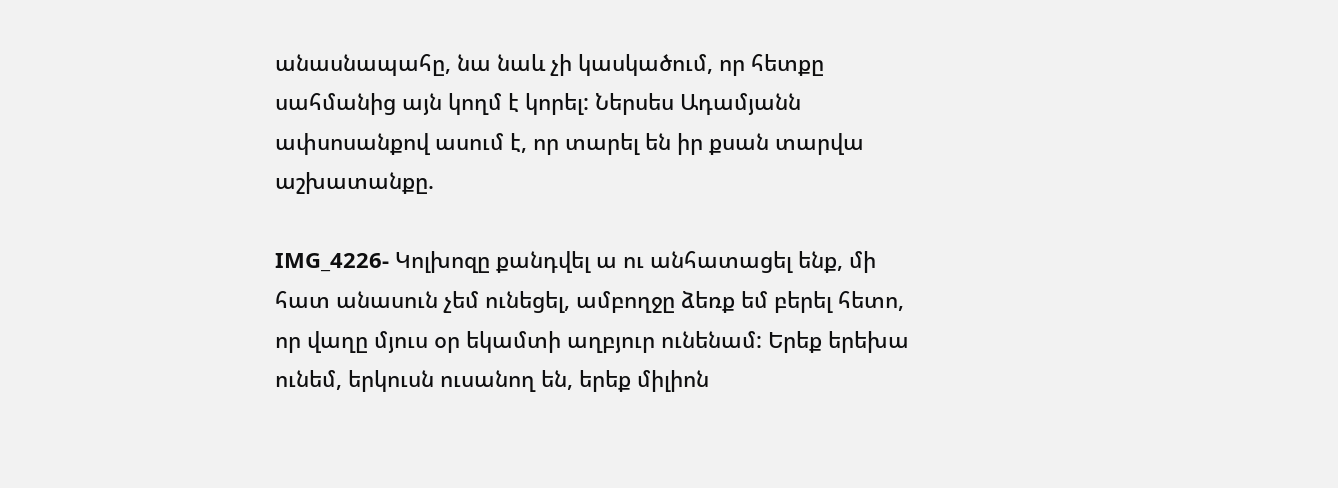անասնապահը, նա նաև չի կասկածում, որ հետքը սահմանից այն կողմ է կորել: Ներսես Ադամյանն ափսոսանքով ասում է, որ տարել են իր քսան տարվա աշխատանքը.

IMG_4226- Կոլխոզը քանդվել ա ու անհատացել ենք, մի հատ անասուն չեմ ունեցել, ամբողջը ձեռք եմ բերել հետո, որ վաղը մյուս օր եկամտի աղբյուր ունենամ: Երեք երեխա ունեմ, երկուսն ուսանող են, երեք միլիոն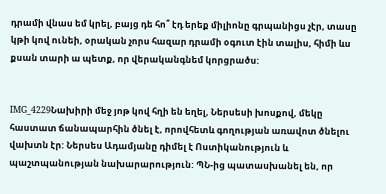դրամի վնաս եմ կրել, բայց դե հո՞ էդ երեք միլիոնը գրպանիցս չէր, տասը կթի կով ունեի, օրական չորս հազար դրամի օգուտ էին տալիս, հիմի ևս քսան տարի ա պետք, որ վերականգնեմ կորցրածս:


IMG_4229Նախիրի մեջ յոթ կով հղի են եղել, Ներսեսի խոսքով, մեկը հաստատ ճանապարհին ծնել է, որովհետև գողության առավոտ ծնելու վախտն էր: Ներսես Ադամյանը դիմել է Ոստիկանություն և պաշտպանության նախարարություն: ՊՆ-ից պատասխանել են, որ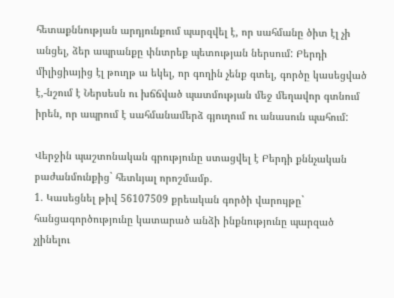հետաքննության արդյունքում պարզվել է, որ սահմանը ծիտ էլ չի անցել, ձեր ապրանքը փնտրեք պետության ներսում: Բերդի միլիցիայից էլ թուղթ ա եկել, որ գողին չենք գտել, գործը կասեցված է,-նշում է Ներսեսն ու խճճված պատմության մեջ մեղավոր գտնում իրեն, որ ապրում է սահմանամերձ գյուղում ու անասուն պահում:

Վերջին պաշտոնական գրությունը ստացվել է Բերդի քննչական բաժանմունքից` հետևյալ որոշմամբ.
1. Կասեցնել թիվ 56107509 քրեական գործի վարույթը` հանցագործությունը կատարած անձի ինքնությունը պարզած չլինելու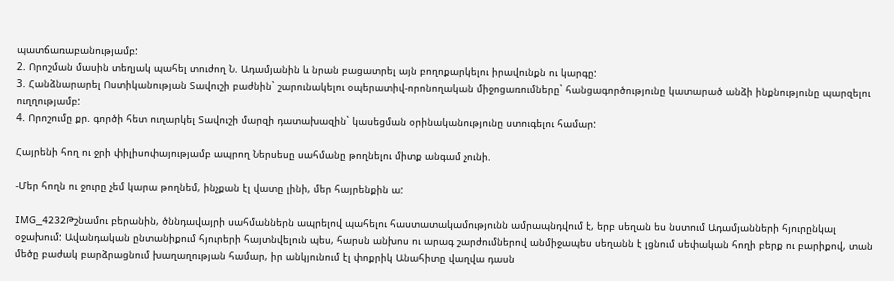պատճառաբանությամբ:
2. Որոշման մասին տեղյակ պահել տուժող Ն. Ադամյանին և նրան բացատրել այն բողոքարկելու իրավունքն ու կարգը:
3. Հանձնարարել Ոստիկանության Տավուշի բաժնին` շարունակելու օպերատիվ-որոնողական միջոցառումները` հանցագործությունը կատարած անձի ինքնությունը պարզելու ուղղությամբ:
4. Որոշումը քր. գործի հետ ուղարկել Տավուշի մարզի դատախազին` կասեցման օրինականությունը ստուգելու համար:

Հայրենի հող ու ջրի փիլիսոփայությամբ ապրող Ներսեսը սահմանը թողնելու միտք անգամ չունի.

-Մեր հողն ու ջուրը չեմ կարա թողնեմ, ինչքան էլ վատը լինի, մեր հայրենքին ա:

IMG_4232Թշնամու բերանին, ծննդավայրի սահմաններն ապրելով պահելու հաստատակամությունն ամրապնդվում է, երբ սեղան ես նստում Ադամյանների հյուրընկալ օջախում: Ավանդական ընտանիքում հյուրերի հայտնվելուն պես, հարսն անխոս ու արագ շարժումներով անմիջապես սեղանն է լցնում սեփական հողի բերք ու բարիքով, տան մեծը բաժակ բարձրացնում խաղաղության համար, իր անկյունում էլ փոքրիկ Անահիտը վաղվա դասն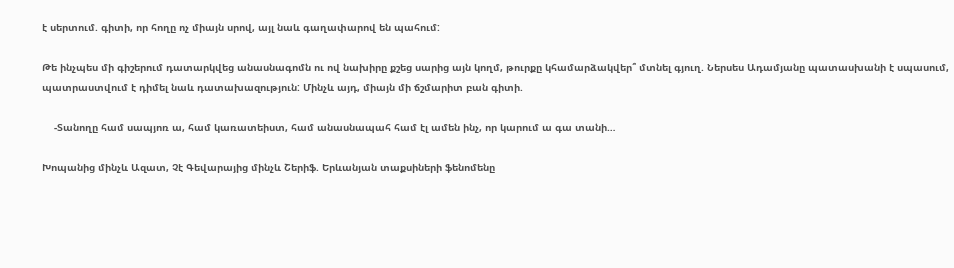է սերտում. գիտի, որ հողը ոչ միայն սրով, այլ նաև գաղափարով են պահում:

Թե ինչպես մի գիշերում դատարկվեց անասնագոմն ու ով նախիրը քշեց սարից այն կողմ, թուրքը կհամարձակվեր՞ մտնել գյուղ. Ներսես Ադամյանը պատասխանի է սպասում, պատրաստվում է դիմել նաև դատախազություն: Մինչև այդ, միայն մի ճշմարիտ բան գիտի.

    -Տանողը համ սապյոռ ա, համ կառատեիստ, համ անասնապահ համ էլ ամեն ինչ, որ կարում ա գա տանի…

Խոպանից մինչև Ազատ, Չէ Գեվարայից մինչև Շերիֆ. Երևանյան տաքսիների ֆենոմենը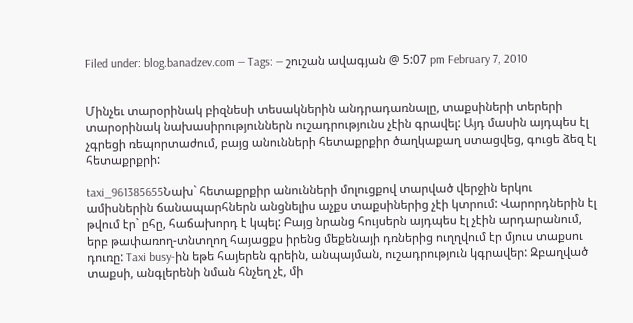Filed under: blog.banadzev.com — Tags: — շուշան ավագյան @ 5:07 pm February 7, 2010


Մինչեւ տարօրինակ բիզնեսի տեսակներին անդրադառնալը, տաքսիների տերերի տարօրինակ նախասիրություններն ուշադրությունս չէին գրավել: Այդ մասին այդպես էլ չգրեցի ռեպորտաժում, բայց անունների հետաքրքիր ծաղկաքաղ ստացվեց, գուցե ձեզ էլ հետաքրքրի:

taxi_961385655Նախ` հետաքրքիր անունների մոլուցքով տարված վերջին երկու ամիսներին ճանապարհներն անցնելիս աչքս տաքսիներից չէի կտրում: Վարորդներին էլ թվում էր` ըհը, հաճախորդ է կպել: Բայց նրանց հույսերն այդպես էլ չէին արդարանում, երբ թափառող-տնտղող հայացքս իրենց մեքենայի դռներից ուղղվում էր մյուս տաքսու դուռը: Taxi busy-ին եթե հայերեն գրեին, անպայման, ուշադրություն կգրավեր: Զբաղված տաքսի, անգլերենի նման հնչեղ չէ, մի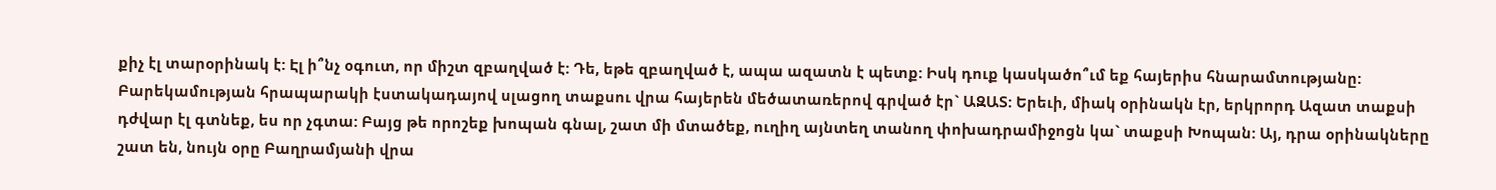քիչ էլ տարօրինակ է: Էլ ի՞նչ օգուտ, որ միշտ զբաղված է: Դե, եթե զբաղված է, ապա ազատն է պետք: Իսկ դուք կասկածո՞ւմ եք հայերիս հնարամտությանը: Բարեկամության հրապարակի էստակադայով սլացող տաքսու վրա հայերեն մեծատառերով գրված էր` ԱԶԱՏ: Երեւի, միակ օրինակն էր, երկրորդ Ազատ տաքսի դժվար էլ գտնեք, ես որ չգտա: Բայց թե որոշեք խոպան գնալ, շատ մի մտածեք, ուղիղ այնտեղ տանող փոխադրամիջոցն կա` տաքսի Խոպան: Այ, դրա օրինակները շատ են, նույն օրը Բաղրամյանի վրա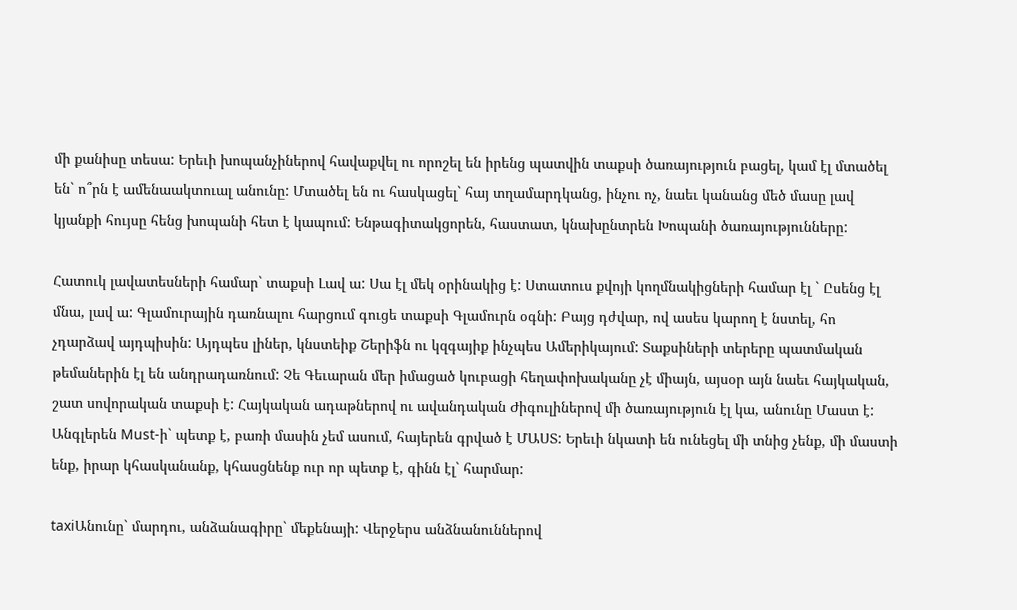մի քանիսը տեսա: Երեւի խոպանչիներով հավաքվել ու որոշել են իրենց պատվին տաքսի ծառայություն բացել, կամ էլ մտածել են` ո՞րն է ամենաակտուալ անունը: Մտածել են ու հասկացել` հայ տղամարդկանց, ինչու ոչ, նաեւ կանանց մեծ մասը լավ կյանքի հույսը հենց խոպանի հետ է կապում: Ենթագիտակցորեն, հաստատ, կնախընտրեն Խոպանի ծառայությունները:

Հատուկ լավատեսների համար` տաքսի Լավ ա: Սա էլ մեկ օրինակից է: Ստատուս քվոյի կողմնակիցների համար էլ ` Ըսենց էլ մնա, լավ ա: Գլամուրային դառնալու հարցում գուցե տաքսի Գլամուրն օգնի: Բայց դժվար, ով ասես կարող է նստել, հո չդարձավ այդպիսին: Այդպես լիներ, կնստեիք Շերիֆն ու կզգայիք ինչպես Ամերիկայում: Տաքսիների տերերը պատմական թեմաներին էլ են անդրադառնում: Չե Գեւարան մեր իմացած կուբացի հեղափոխականը չէ միայն, այսօր այն նաեւ հայկական, շատ սովորական տաքսի է: Հայկական ադաթներով ու ավանդական Ժիգուլիներով մի ծառայություն էլ կա, անունը Մաստ է: Անգլերեն Must-ի` պետք է, բառի մասին չեմ ասում, հայերեն գրված է ՄԱՍՏ: Երեւի նկատի են ունեցել մի տնից չենք, մի մաստի ենք, իրար կհասկանանք, կհասցնենք ուր որ պետք է, գինն էլ` հարմար:

taxiԱնունը` մարդու, անձանագիրը` մեքենայի: Վերջերս անձնանուններով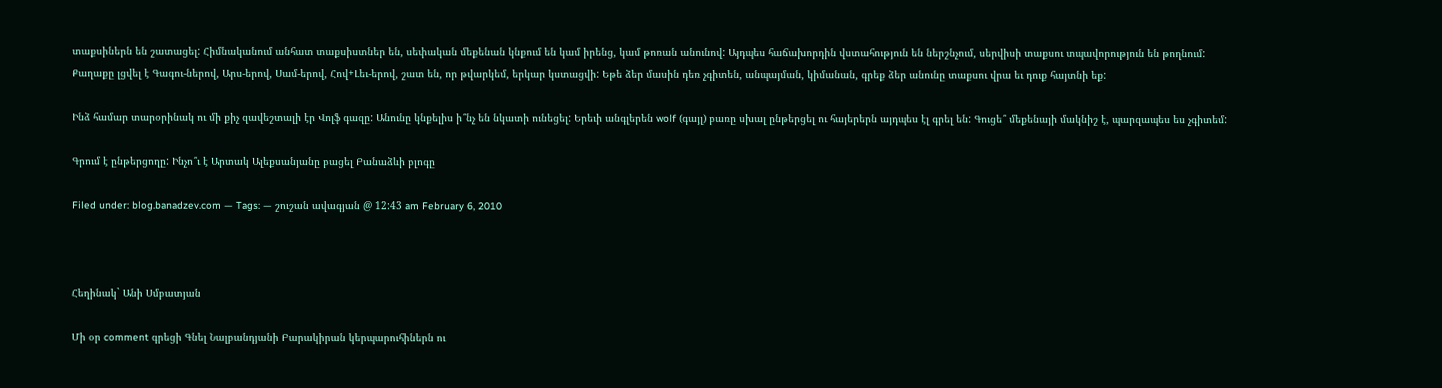տաքսիներն են շատացել: Հիմնականում անհատ տաքսիստներ են, սեփական մեքենան կնքում են կամ իրենց, կամ թոռան անունով: Այդպես հաճախորդին վստահություն են ներշնչում, սերվիսի տաքսու տպավորություն են թողնում: Քաղաքը լցվել է Գագու-ներով, Արս-երով, Սամ-երով, Հով+Լեւ-երով, շատ են, որ թվարկեմ, երկար կստացվի: Եթե ձեր մասին դեռ չգիտեն, անպայման, կիմանան, գրեք ձեր անունը տաքսու վրա եւ դուք հայտնի եք:

Ինձ համար տարօրինակ ու մի քիչ զավեշտալի էր Վոլֆ գազը: Անունը կնքելիս ի՞նչ են նկատի ունեցել: Երեւի անգլերեն wolf (գայլ) բառը սխալ ընթերցել ու հայերերն այդպես էլ գրել են: Գուցե՞ մեքենայի մակնիշ է, պարզապես ես չգիտեմ:

Գրում է ընթերցողը: Ինչո՞ւ է Արտակ Ալեքսանյանը բացել Բանաձևի բլոգը

Filed under: blog.banadzev.com — Tags: — շուշան ավագյան @ 12:43 am February 6, 2010



Հեղինակ` Անի Սմբատյան

Մի օր comment գրեցի Գնել Նալբանդյանի Բարակիրան կերպարուհիներն ու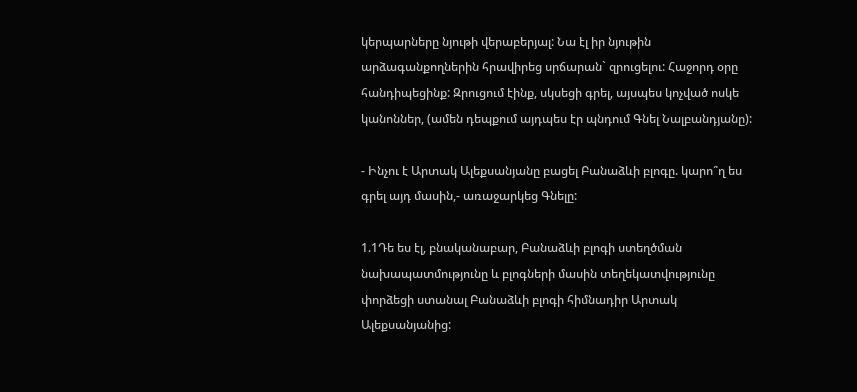կերպարները նյութի վերաբերյալ: Նա էլ իր նյութին արձագանքողներին հրավիրեց սրճարան` զրուցելու: Հաջորդ օրը հանդիպեցինք: Զրուցում էինք, սկսեցի գրել, այսպես կոչված ոսկե կանոններ, (ամեն դեպքում այդպես էր պնդում Գնել Նալբանդյանը):

- Ինչու է Արտակ Ալեքսանյանը բացել Բանաձևի բլոգը. կարո՞ղ ես գրել այդ մասին,- առաջարկեց Գնելը:

1.1Դե ես էլ, բնականաբար, Բանաձևի բլոգի ստեղծման նախապատմությունը և բլոգների մասին տեղեկատվությունը փորձեցի ստանալ Բանաձևի բլոգի հիմնադիր Արտակ Ալեքսանյանից: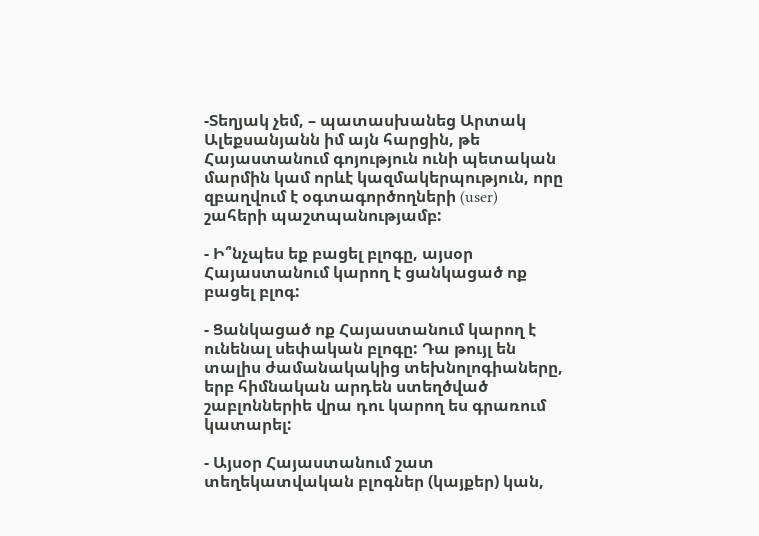-Տեղյակ չեմ, – պատասխանեց Արտակ Ալեքսանյանն իմ այն հարցին, թե Հայաստանում գոյություն ունի պետական մարմին կամ որևէ կազմակերպություն, որը զբաղվում է օգտագործողների (user) շահերի պաշտպանությամբ:

- Ի՞նչպես եք բացել բլոգը, այսօր Հայաստանում կարող է ցանկացած ոք բացել բլոգ:

- Ցանկացած ոք Հայաստանում կարող է ունենալ սեփական բլոգը: Դա թույլ են տալիս ժամանակակից տեխնոլոգիաները, երբ հիմնական արդեն ստեղծված շաբլոններիե վրա դու կարող ես գրառում կատարել:

- Այսօր Հայաստանում շատ տեղեկատվական բլոգներ (կայքեր) կան,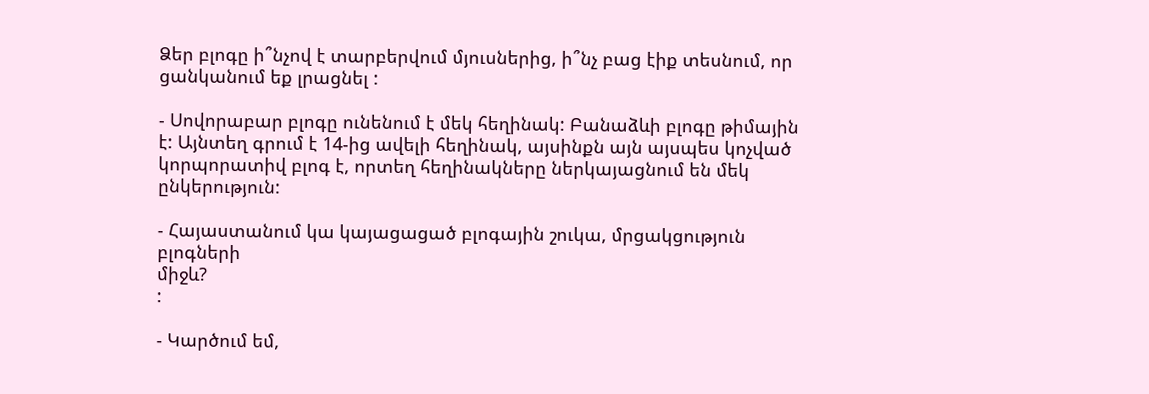Ձեր բլոգը ի՞նչով է տարբերվում մյուսներից, ի՞նչ բաց էիք տեսնում, որ ցանկանում եք լրացնել :

- Սովորաբար բլոգը ունենում է մեկ հեղինակ: Բանաձևի բլոգը թիմային է: Այնտեղ գրում է 14-ից ավելի հեղինակ, այսինքն այն այսպես կոչված կորպորատիվ բլոգ է, որտեղ հեղինակները ներկայացնում են մեկ ընկերություն:

- Հայաստանում կա կայացացած բլոգային շուկա, մրցակցություն բլոգների
միջև?
:

- Կարծում եմ,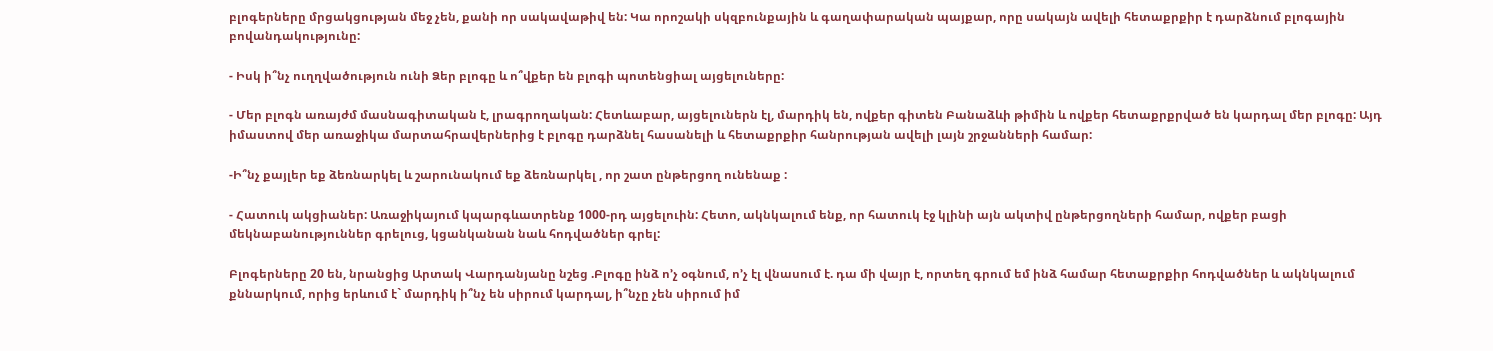բլոգերները մրցակցության մեջ չեն, քանի որ սակավաթիվ են: Կա որոշակի սկզբունքային և գաղափարական պայքար, որը սակայն ավելի հետաքրքիր է դարձնում բլոգային բովանդակությունը:

- Իսկ ի՞նչ ուղղվածություն ունի Ձեր բլոգը և ո՞վքեր են բլոգի պոտենցիալ այցելուները:

- Մեր բլոգն առայժմ մասնագիտական է, լրագրողական: Հետևաբար, այցելուներն էլ, մարդիկ են, ովքեր գիտեն Բանաձևի թիմին և ովքեր հետաքրքրված են կարդալ մեր բլոգը: Այդ իմաստով մեր առաջիկա մարտահրավերներից է բլոգը դարձնել հասանելի և հետաքրքիր հանրության ավելի լայն շրջանների համար:

-Ի՞նչ քայլեր եք ձեռնարկել և շարունակում եք ձեռնարկել , որ շատ ընթերցող ունենաք :

- Հատուկ ակցիաներ: Առաջիկայում կպարգևատրենք 1000-րդ այցելուին: Հետո, ակնկալում ենք, որ հատուկ էջ կլինի այն ակտիվ ընթերցողների համար, ովքեր բացի մեկնաբանություններ գրելուց, կցանկանան նաև հոդվածներ գրել:

Բլոգերները 20 են, նրանցից Արտակ Վարդանյանը նշեց .Բլոգը ինձ ո’չ օգնում, ո’չ էլ վնասում է. դա մի վայր է, որտեղ գրում եմ ինձ համար հետաքրքիր հոդվածներ և ակնկալում քննարկում, որից երևում է` մարդիկ ի՞նչ են սիրում կարդալ, ի՞նչը չեն սիրում իմ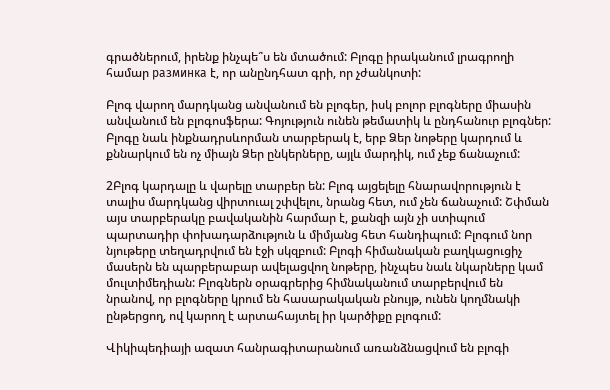գրածներում, իրենք ինչպե՞ս են մտածում: Բլոգը իրականում լրագրողի համար разминка է, որ անընդհատ գրի, որ չժանկոտի:

Բլոգ վարող մարդկանց անվանում են բլոգեր, իսկ բոլոր բլոգները միասին անվանում են բլոգոսֆերա: Գոյություն ունեն թեմատիկ և ընդհանուր բլոգներ: Բլոգը նաև ինքնադրսևորման տարբերակ է, երբ Ձեր նոթերը կարդում և քննարկում են ոչ միայն Ձեր ընկերները, այլև մարդիկ, ում չեք ճանաչում:

2Բլոգ կարդալը և վարելը տարբեր են: Բլոգ այցելելը հնարավորություն է տալիս մարդկանց վիրտուալ շփվելու, նրանց հետ, ում չեն ճանաչում: Շփման այս տարբերակը բավականին հարմար է, քանզի այն չի ստիպում պարտադիր փոխադարձություն և միմյանց հետ հանդիպում: Բլոգում նոր նյութերը տեղադրվում են էջի սկզբում: Բլոգի հիմանական բաղկացուցիչ մասերն են պարբերաբար ավելացվող նոթերը, ինչպես նաև նկարները կամ մուլտիմեդիան: Բլոգներն օրագրերից հիմնականում տարբերվում են նրանով, որ բլոգները կրում են հասարակական բնույթ, ունեն կողմնակի ընթերցող, ով կարող է արտահայտել իր կարծիքը բլոգում:

Վիկիպեդիայի ազատ հանրագիտարանում առանձնացվում են բլոգի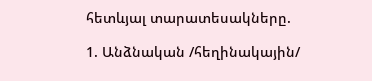հետևյալ տարատեսակները.

1. Անձնական /հեղինակային/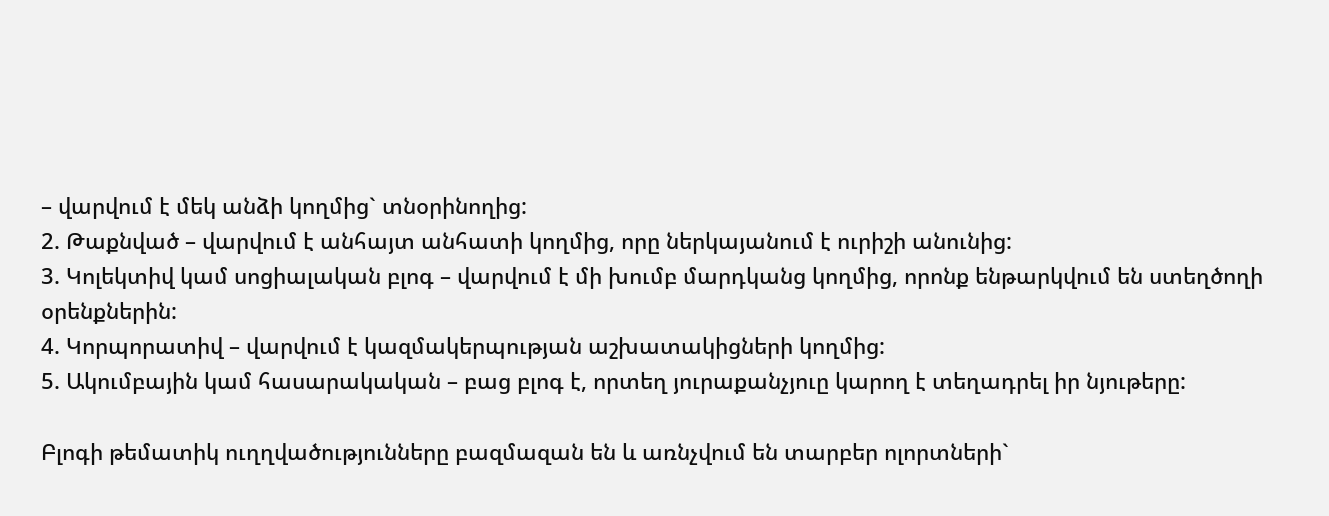– վարվում է մեկ անձի կողմից` տնօրինողից:
2. Թաքնված – վարվում է անհայտ անհատի կողմից, որը ներկայանում է ուրիշի անունից:
3. Կոլեկտիվ կամ սոցիալական բլոգ – վարվում է մի խումբ մարդկանց կողմից, որոնք ենթարկվում են ստեղծողի օրենքներին:
4. Կորպորատիվ – վարվում է կազմակերպության աշխատակիցների կողմից:
5. Ակումբային կամ հասարակական – բաց բլոգ է, որտեղ յուրաքանչյուը կարող է տեղադրել իր նյութերը:

Բլոգի թեմատիկ ուղղվածությունները բազմազան են և առնչվում են տարբեր ոլորտների`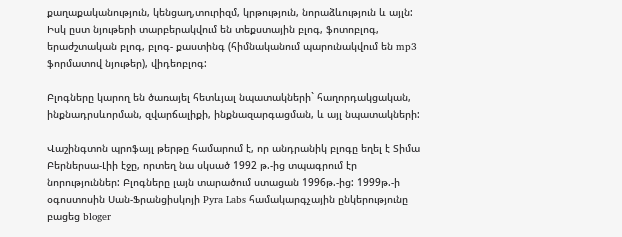քաղաքականություն, կենցաղ,տուրիզմ, կրթություն, նորաձևություն և այլն: Իսկ ըստ նյութերի տարբերակվում են տեքստային բլոգ, ֆոտոբլոգ, երաժշտական բլոգ, բլոգ- քաստինգ (հիմնականում պարունակվում են mp3 ֆորմատով նյութեր), վիդեոբլոգ:

Բլոգները կարող են ծառայել հետևյալ նպատակների` հաղորդակցական, ինքնադրսևորման, զվարճալիքի, ինքնազարգացման, և այլ նպատակների:

Վաշինգտոն պրոֆայլ թերթը համարում է, որ անդրանիկ բլոգը եղել է Տիմա Բերներսա-Լիի էջը, որտեղ նա սկսած 1992 թ.-ից տպագրում էր նորություններ: Բլոգները լայն տարածում ստացան 1996թ.-ից: 1999թ.-ի օգոստոսին Սան-Ֆրանցիսկոյի Pyra Labs համակարգչային ընկերությունը բացեց bloger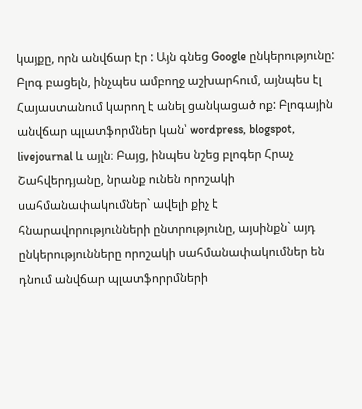կայքը, որն անվճար էր : Այն գնեց Google ընկերությունը:
Բլոգ բացելն, ինչպես ամբողջ աշխարհում, այնպես էլ Հայաստանում կարող է անել ցանկացած ոք: Բլոգային անվճար պլատֆորմներ կան՝ wordpress, blogspot, livejournal և այլն։ Բայց, ինպես նշեց բլոգեր Հրաչ Շահվերդյանը, նրանք ունեն որոշակի սահմանափակումներ` ավելի քիչ է հնարավորությունների ընտրությունը, այսինքն` այդ ընկերությունները որոշակի սահմանափակումներ են դնում անվճար պլատֆորրմների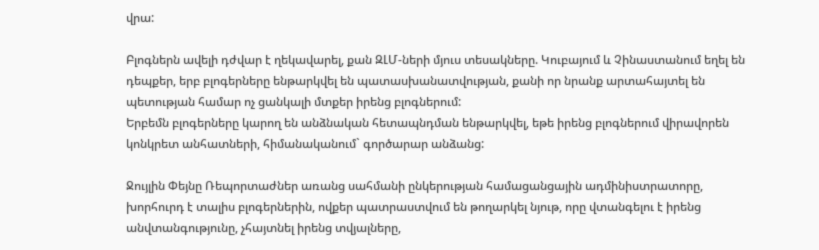վրա:

Բլոգներն ավելի դժվար է ղեկավարել, քան ԶԼՄ-ների մյուս տեսակները. Կուբայում և Չինաստանում եղել են դեպքեր, երբ բլոգերները ենթարկվել են պատասխանատվության, քանի որ նրանք արտահայտել են պետության համար ոչ ցանկալի մտքեր իրենց բլոգներում:
Երբեմն բլոգերները կարող են անձնական հետապնդման ենթարկվել, եթե իրենց բլոգներում վիրավորեն կոնկրետ անհատների, հիմանականում` գործարար անձանց:

Ջույլին Փեյնը Ռեպորտաժներ առանց սահմանի ընկերության համացանցային ադմինիստրատորը, խորհուրդ է տալիս բլոգերներին, ովքեր պատրաստվում են թողարկել նյութ, որը վտանգելու է իրենց անվտանգությունը, չհայտնել իրենց տվյալները,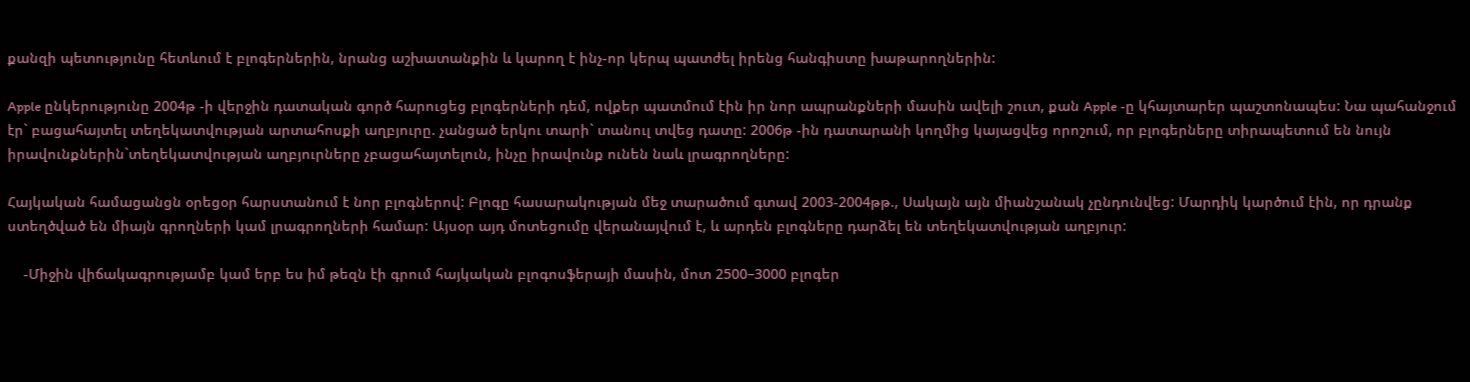քանզի պետությունը հետևում է բլոգերներին, նրանց աշխատանքին և կարող է ինչ-որ կերպ պատժել իրենց հանգիստը խաթարողներին:

Apple ընկերությունը 2004թ -ի վերջին դատական գործ հարուցեց բլոգերների դեմ, ովքեր պատմում էին իր նոր ապրանքների մասին ավելի շուտ, քան Apple -ը կհայտարեր պաշտոնապես: Նա պահանջում էր` բացահայտել տեղեկատվության արտահոսքի աղբյուրը. չանցած երկու տարի` տանուլ տվեց դատը: 2006թ -ին դատարանի կողմից կայացվեց որոշում, որ բլոգերները տիրապետում են նույն իրավունքներին`տեղեկատվության աղբյուրները չբացահայտելուն, ինչը իրավունք ունեն նաև լրագրողները:

Հայկական համացանցն օրեցօր հարստանում է նոր բլոգներով: Բլոգը հասարակության մեջ տարածում գտավ 2003-2004թթ., Սակայն այն միանշանակ չընդունվեց: Մարդիկ կարծում էին, որ դրանք ստեղծված են միայն գրողների կամ լրագրողների համար: Այսօր այդ մոտեցումը վերանայվում է, և արդեն բլոգները դարձել են տեղեկատվության աղբյուր:

    -Միջին վիճակագրությամբ կամ երբ ես իմ թեզն էի գրում հայկական բլոգոսֆերայի մասին, մոտ 2500–3000 բլոգեր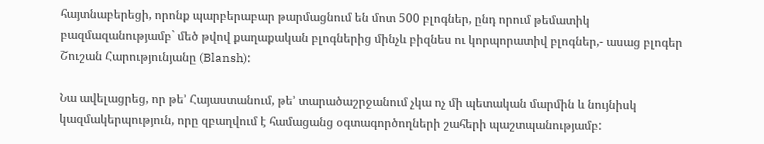հայտնաբերեցի, որոնք պարբերաբար թարմացնում են մոտ 500 բլոգներ, ընդ որում թեմատիկ բազմազանությամբ` մեծ թվով քաղաքական բլոգներից մինչև բիզնես ու կորպորատիվ բլոգներ,- ասաց բլոգեր Շուշան Հարությունյանը (Blansh):

Նա ավելացրեց, որ թե’ Հայաստանում, թե’ տարածաշրջանում չկա ոչ մի պետական մարմին և նույնիսկ կազմակերպություն, որը զբաղվում է համացանց օգտագործողների շահերի պաշտպանությամբ: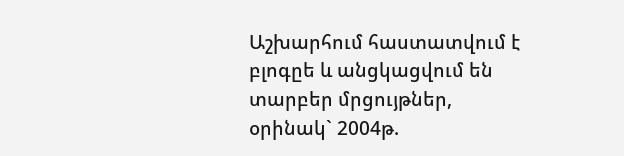Աշխարհում հաստատվում է բլոգըե և անցկացվում են տարբեր մրցույթներ, օրինակ` 2004թ.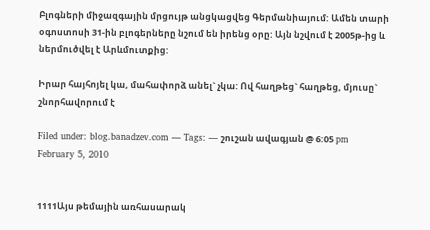Բլոգների միջազգային մրցույթ անցկացվեց Գերմանիայում: Ամեն տարի օգոստոսի 31-ին բլոգերները նշում են իրենց օրը: Այն նշվում է 2005թ-ից և ներմուծվել է Արևմուտքից:

Իրար հայհոյել կա, մահափորձ անել` չկա: Ով հաղթեց` հաղթեց, մյուսը` շնորհավորում է

Filed under: blog.banadzev.com — Tags: — շուշան ավագյան @ 6:05 pm February 5, 2010


1111Այս թեմային առհասարակ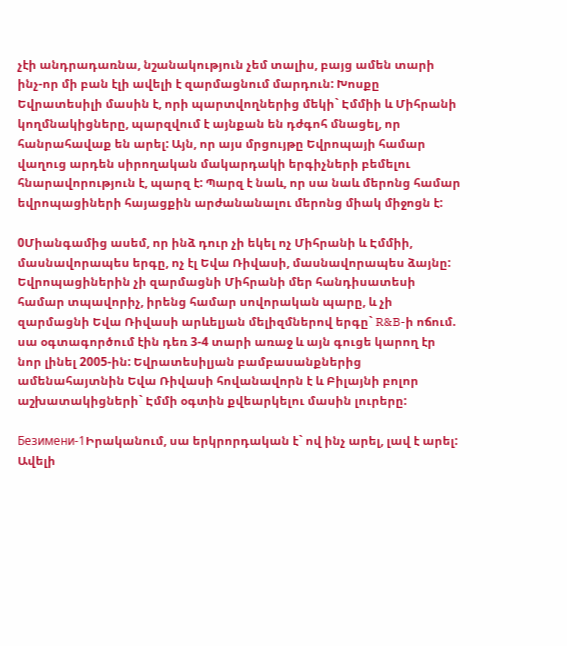չէի անդրադառնա, նշանակություն չեմ տալիս, բայց ամեն տարի ինչ-որ մի բան էլի ավելի է զարմացնում մարդուն: Խոսքը Եվրատեսիլի մասին է, որի պարտվողներից մեկի` Էմմիի և Միհրանի կողմնակիցները, պարզվում է այնքան են դժգոհ մնացել, որ հանրահավաք են արել: Այն, որ այս մրցույթը Եվրոպայի համար վաղուց արդեն սիրողական մակարդակի երգիչների բեմելու հնարավորություն է, պարզ է: Պարզ է նաև, որ սա նաև մերոնց համար եվրոպացիների հայացքին արժանանալու մերոնց միակ միջոցն է:

0Միանգամից ասեմ, որ ինձ դուր չի եկել ոչ Միհրանի և Էմմիի, մասնավորապես երգը, ոչ էլ Եվա Ռիվասի, մասնավորապես ձայնը: Եվրոպացիներին չի զարմացնի Միհրանի մեր հանդիսատեսի համար տպավորիչ, իրենց համար սովորական պարը, և չի զարմացնի Եվա Ռիվասի արևելյան մելիզմներով երգը` R&B-ի ոճում. սա օգտագործում էին դեռ 3-4 տարի առաջ և այն գուցե կարող էր նոր լինել 2005-ին: Եվրատեսիլյան բամբասանքներից ամենահայտնին Եվա Ռիվասի հովանավորն է և Բիլայնի բոլոր աշխատակիցների` Էմմի օգտին քվեարկելու մասին լուրերը:

Безимени-1Իրականում, սա երկրորդական է` ով ինչ արել, լավ է արել: Ավելի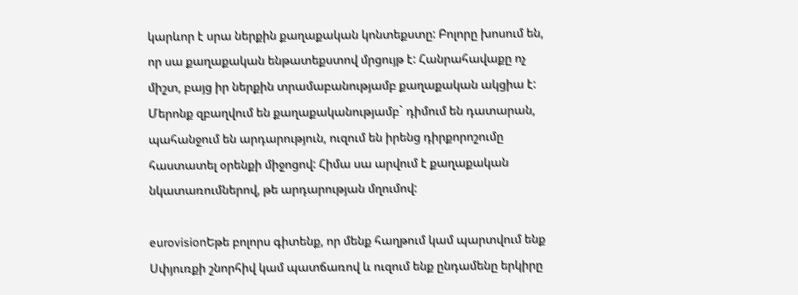կարևոր է սրա ներքին քաղաքական կոնտեքստը: Բոլորը խոսում են, որ սա քաղաքական ենթատեքստով մրցույթ է: Հանրահավաքը ոչ միշտ, բայց իր ներքին տրամաբանությամբ քաղաքական ակցիա է: Մերոնք զբաղվում են քաղաքականությամբ` դիմում են դատարան, պահանջում են արդարություն, ուզում են իրենց դիրքորոշումը հաստատել օրենքի միջոցով: Հիմա սա արվում է քաղաքական նկատառումներով, թե արդարության մղումով:

eurovisionԵթե բոլորս գիտենք, որ մենք հաղթում կամ պարտվում ենք Սփյուռքի շնորհիվ կամ պատճառով և ուզում ենք ընդամենը երկիրը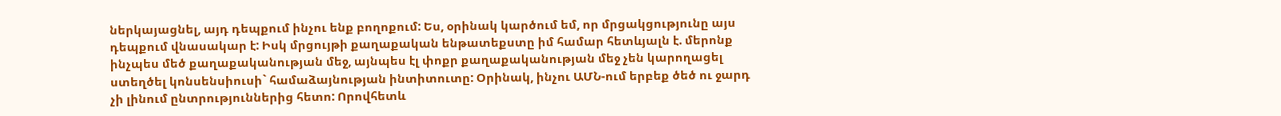ներկայացնել, այդ դեպքում ինչու ենք բողոքում: Ես, օրինակ կարծում եմ, որ մրցակցությունը այս դեպքում վնասակար է: Իսկ մրցույթի քաղաքական ենթատեքստը իմ համար հետևյալն է. մերոնք ինչպես մեծ քաղաքականության մեջ, այնպես էլ փոքր քաղաքականության մեջ չեն կարողացել ստեղծել կոնսենսիուսի` համաձայնության ինտիտուտը: Օրինակ, ինչու ԱՄՆ-ում երբեք ծեծ ու ջարդ չի լինում ընտրություններից հետո: Որովհետև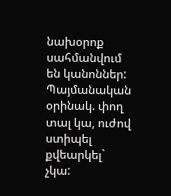նախօրոք սահմանվում են կանոններ: Պայմանական օրինակ. փող տալ կա, ուժով ստիպել քվեարկել` չկա: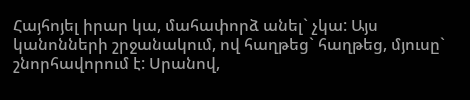Հայհոյել իրար կա, մահափորձ անել` չկա: Այս կանոնների շրջանակում, ով հաղթեց` հաղթեց, մյուսը` շնորհավորում է: Սրանով,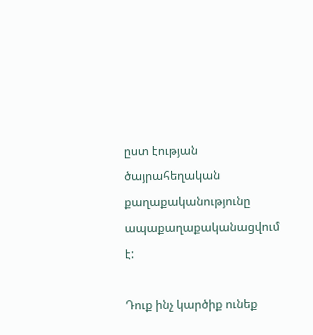ըստ էության ծայրահեղական քաղաքականությունը ապաքաղաքականացվում է:

Դուք ինչ կարծիք ունեք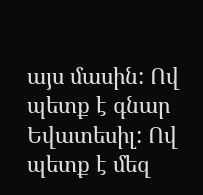այս մասին: Ով պետք է գնար Եվատեսիլ: Ով պետք է մեզ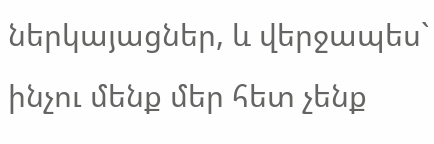ներկայացներ, և վերջապես` ինչու մենք մեր հետ չենք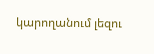կարողանում լեզու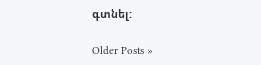գտնել:

Older Posts »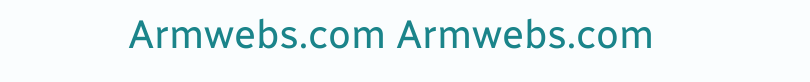Armwebs.com Armwebs.com